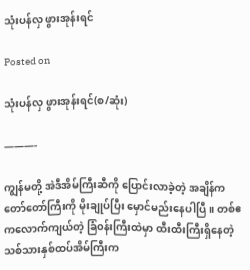သုံးပန်လှ ဖွားအုန်းရင်

Posted on

သုံးပန်လှ ဖွားအုန်းရင်(စ/ဆုံး)

———-

ကျွန်မတို့ အဲဒီအိမ်ကြီးဆီကို ပြောင်းလာခဲ့တဲ့ အချိန်က တော်တော်ကြီးကို မိုးချုပ်ပြီး မှောင်မည်းနေပါပြီ။ တစ်ဧကလောက်ကျယ်တဲ့ ခြံ၀န်းကြီးထဲမှာ ထီးထီးကြီးရှိနေတဲ့ သစ်သားနှစ်ထပ်အိမ်ကြီးက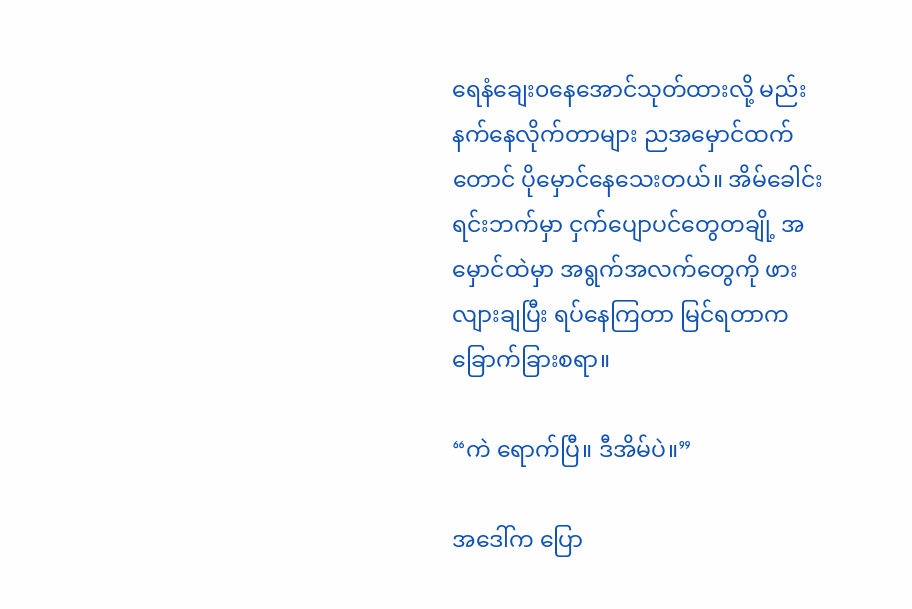ရေနံချေး၀နေအောင်သုတ်ထားလို့ မည်းနက်နေလိုက်တာများ ညအမှောင်ထက်တောင် ပိုမှောင်နေသေးတယ်။ အိမ်‌ခေါင်းရင်းဘက်မှာ ငှက်ပျောပင်တွေတချို့ အမှောင်ထဲမှာ အရွက်အလက်တွေကို ဖားလျားချပြီး ရပ်နေကြတာ မြင်ရတာက ခြောက်ခြားစရာ။

“ကဲ ရောက်ပြီ။ ဒီအိမ်ပဲ။”

အဒေါ်က ပြော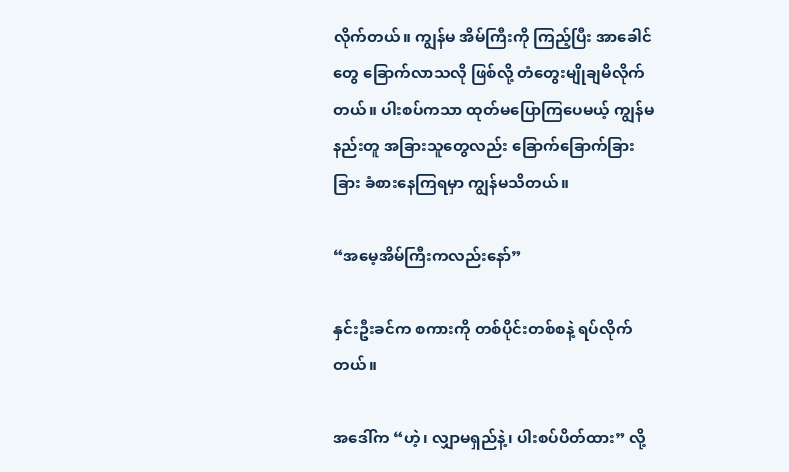လိုက်တယ်။ ကျွန်မ အိမ်ကြီးကို ကြည့်ပြီး အာခေါင်တွေ ခြောက်လာသလို ဖြစ်လို့ တံတွေးမျိုချမိလိုက်တယ်။ ပါးစပ်ကသာ ထုတ်မပြောကြပေမယ့် ကျွန်မနည်းတူ အခြားသူတွေလည်း ခြောက်ခြောက်ခြားခြား ခံစားနေကြရမှာ ကျွန်မသိတယ်။

“အမေ့အိမ်ကြီးကလည်းနော်”

နှင်းဦးခင်က စကားကို တစ်ပိုင်းတစ်စနဲ့ ရပ်လိုက်တယ်။

အဒေါ်က “ဟဲ့၊ လျှာမရှည်နဲ့၊ ပါးစပ်ပိတ်ထား” လို့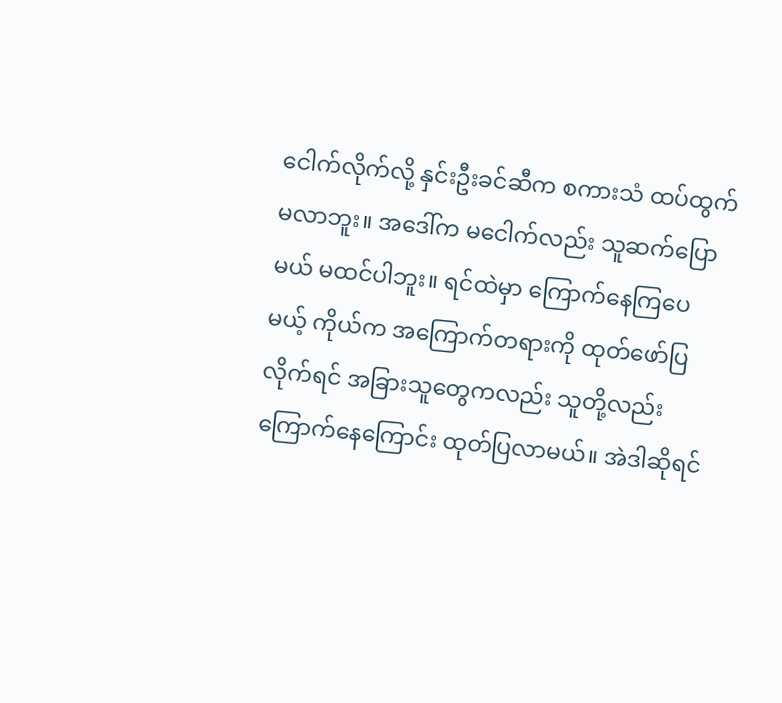ငေါက်လိုက်လို့ နှင်းဦးခင်ဆီက စကားသံ ထပ်ထွက်မလာဘူး။ အဒေါ်က မငေါက်လည်း သူဆက်ပြောမယ် မထင်ပါဘူး။ ရင်ထဲမှာ ကြောက်နေကြပေမယ့် ကိုယ်က အကြောက်တရားကို ထုတ်ဖော်ပြလိုက်ရင် အခြားသူတွေကလည်း သူတို့လည်း ကြောက်နေကြောင်း ထုတ်ပြလာမယ်။ အဲဒါဆိုရင်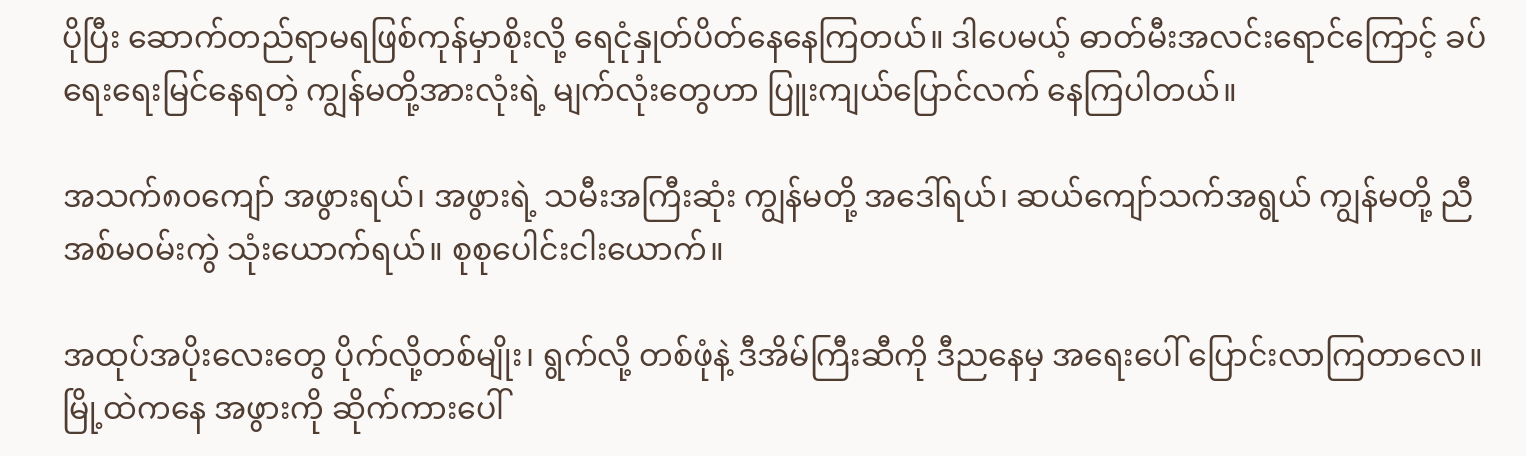ပိုပြီး ဆောက်တည်ရာမရဖြစ်ကုန်မှာစိုးလို့ ရေငုံနှုတ်ပိတ်နေနေကြတယ်။ ဒါပေမယ့် ဓာတ်မီးအလင်းရောင်ကြောင့် ခပ်ရေးရေးမြင်နေရတဲ့ ကျွန်မတို့အားလုံးရဲ့ မျက်လုံးတွေဟာ ပြူးကျယ်ပြောင်လက် နေကြပါတယ်။

အသက်၈၀ကျော် အဖွားရယ်၊ အဖွားရဲ့ သမီးအကြီးဆုံး ကျွန်မတို့ အဒေါ်ရယ်၊ ဆယ်ကျော်သက်အရွယ် ကျွန်မတို့ ညီအစ်မ၀မ်းကွဲ သုံးယောက်ရယ်။ စုစုပေါင်းငါး‌ယောက်။

အထုပ်အပိုးလေးတွေ ပိုက်လို့တစ်မျိုး၊ ရွက်လို့ တစ်ဖုံနဲ့ ဒီအိမ်ကြီးဆီကို ဒီညနေမှ အရေးပေါ် ပြောင်းလာကြတာလေ။ မြို့ထဲကနေ အဖွားကို ဆိုက်ကားပေါ်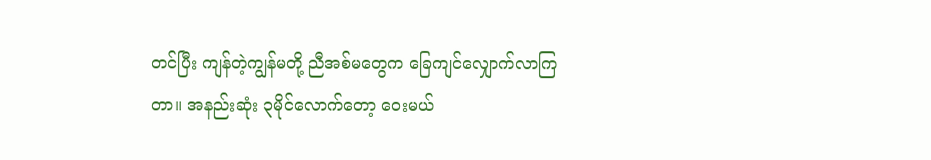တင်ပြီး ကျန်တဲ့ကျွန်မတို့ ညီအစ်မတွေက ခြေကျင်လျှောက်လာကြတာ။ အနည်းဆုံး ၃မိုင်လောက်တော့ ဝေးမယ်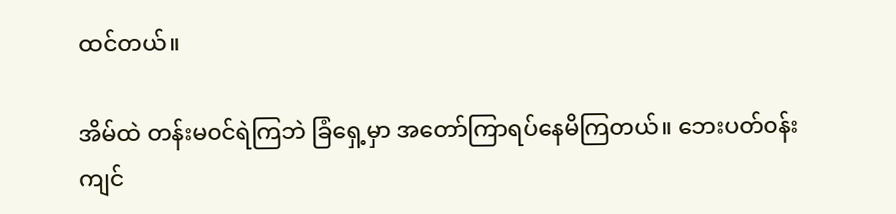ထင်တယ်။

အိမ်ထဲ တန်းမ၀င်ရဲကြဘဲ ခြံရှေ့မှာ အတော်ကြာရပ်နေမိကြတယ်။ ဘေးပတ်၀န်းကျင်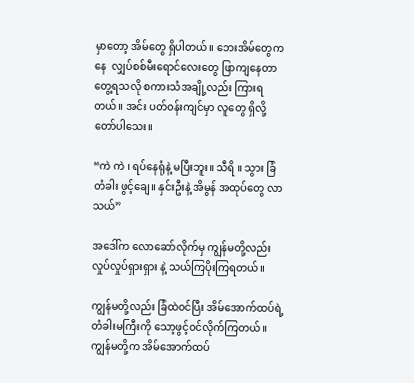မှာတော့ အိမ်တွေ ရှိပါတယ်။ ဘေးအိမ်တွေကနေ ‌‌ လျှပ်စစ်မီးရောင်လေးတွေ ဖြာကျနေတာတွေ့ရသလို စကားသံအချို့လည်း ကြားရတယ်။ အင်း ပတ်၀န်းကျင်မှာ လူတွေ ရှိလို့ တော်ပါသေး။

“ကဲ ကဲ ၊ ရပ်နေရုံနဲ့ မပြီးဘူး။ သီရိ ။ သွား ခြံတံခါး ဖွင့်ချေ။ နှင်းဦးနဲ့ အိမွန် အထုပ်တွေ လာသယ်”

အဒေါ်က လောဆော်လိုက်မှ ကျွန်မတို့လည်း လှုပ်လှုပ်ရှားရှား နဲ့ သယ်ကြပိုးကြရတယ်။

ကျွန်မတို့လည်း ခြံထဲ၀င်ပြီး အိမ်အောက်ထပ်ရဲ့ တံခါးမကြီးကို သော့ဖွင့်၀င်လိုက်ကြတယ်။ ကျွန်မတို့က အိမ်အောက်ထပ်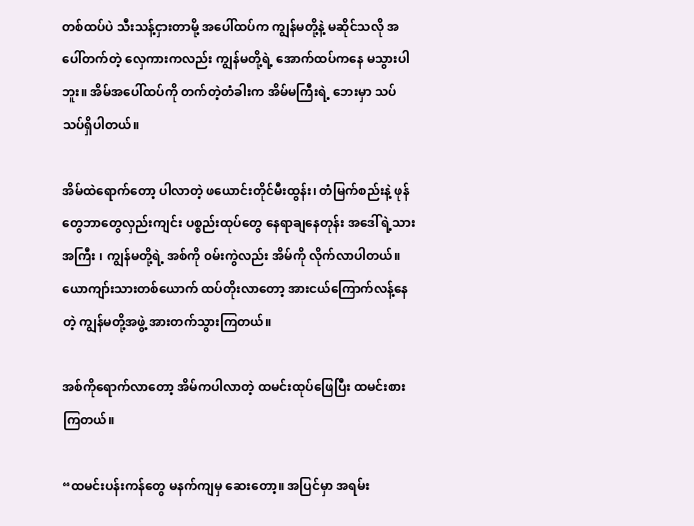တစ်ထပ်ပဲ သီးသန့်ငှားတာမို့ အပေါ်ထပ်က ကျွန်မတို့နဲ့ မဆိုင်သလို အပေါ်တက်တဲ့ လှေကားကလည်း ကျွန်မတို့ရဲ့ အောက်ထပ်ကနေ မသွားပါဘူး။ အိမ်အပေါ်ထပ်ကို တက်တဲ့တံခါးက အိမ်မကြီးရဲ့ ဘေးမှာ သပ်သပ်ရှိပါတယ်။

အိမ်ထဲရောက်တော့ ပါလာတဲ့ ဖယောင်းတိုင်မီးထွန်း၊ တံမြက်စည်းနဲ့ ဖုန်တွေဘာတွေလှည်းကျင်း ပစ္စည်းထုပ်တွေ နေရာချနေတုန်း အဒေါ်ရဲ့သားအကြီး ၊ ကျွန်မတို့ရဲ့ အစ်ကို ၀မ်းကွဲလည်း အိမ်ကို လိုက်လာပါတယ်။ ယောကျာ်းသားတစ်ယောက် ‌ထပ်တိုးလာတော့ အားငယ်ကြောက်လန့်နေတဲ့ ကျွန်မတို့အဖွဲ့ အားတက်သွားကြတယ်။

အစ်ကိုရောက်လာတော့ အိမ်ကပါလာတဲ့ ထမင်းထုပ်ဖြေပြီး ထမင်းစားကြတယ်။

“ထမင်းပန်းကန်တွေ မနက်ကျမှ ဆေးတော့။ အပြင်မှာ အရမ်း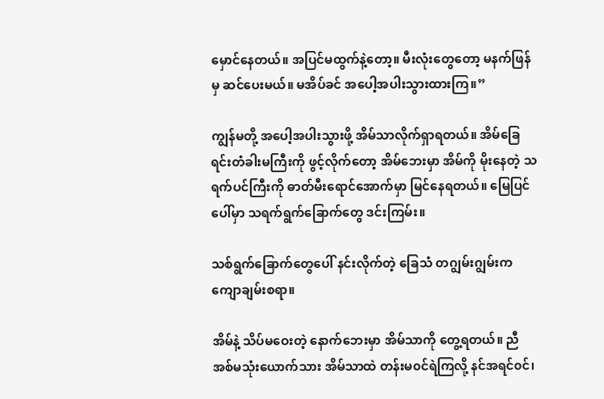မှောင်နေတယ်။ အပြင်မထွက်နဲ့တော့။ မီးလုံးတွေတော့ မနက်ဖြန်မှ ဆင်ပေးမယ်။ မအိပ်ခင် အပေါ့အပါးသွားထားကြ။”

ကျွန်မတို့ အပေါ့အပါးသွားဖို့ အိမ်သာလိုက်ရှာရတယ်။ အိမ်ခြေရင်းတံခါးမကြီးကို ဖွင့်လိုက်တော့ အိမ်ဘေးမှာ အိမ်ကို မိုးနေတဲ့ သရက်ပင်ကြီးကို ဓာတ်မီးရောင်အောက်မှာ မြင်နေရတယ်။ မြေပြင်ပေါ်မှာ သရက်ရွက်ခြောက်တွေ ဒင်းကြမ်း။

သစ်ရွက်ခြောက်တွေပေါ် နင်းလိုက်တဲ့ ခြေသံ တဂျွမ်းဂျွမ်းက ကျောချမ်းစရာ။

အိမ်နဲ့ သိပ်မဝေးတဲ့ နောက်ဘေးမှာ အိမ်သာကို တွေ့ရတယ်။ ညီအစ်မသုံးယောက်သား အိမ်သာထဲ တန်းမ၀င်ရဲကြလို့ နင်အရင်၀င်၊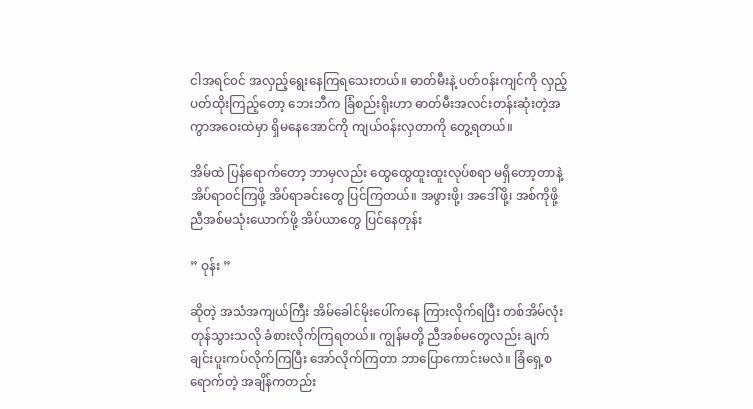ငါအရင်၀င် အလှည့်ရွေးနေကြရသေးတယ်။ ဓာတ်မီးနဲ့ ပတ်၀န်းကျင်ကို လှည့်ပတ်ထိုးကြည့်တော့ ဘေးဘီက ခြံစည်းရိုးဟာ ဓာတ်မီးအလင်းတန်းဆုံးတဲ့အကွာအဝေးထဲမှာ ရှိမနေအောင်ကို ကျယ်၀န်းလှတာကို တွေ့ရတယ်။

အိမ်ထဲ ပြန်ရောက်တော့ ဘာမှလည်း ထွေထွေထူးထူးလုပ်စရာ မရှိတော့တာနဲ့ အိပ်ရာ၀င်ကြဖို့ အိပ်ရာခင်းတွေ ပြင်ကြတယ်။ အဖွားဖို့၊ အဒေါ်ဖို့၊ အစ်ကိုဖို့ ညီအစ်မသုံးယောက်ဖို့ အိပ်ယာတွေ ပြင်နေတုန်း

” ဝုန်း ”

ဆိုတဲ့ အသံအကျယ်ကြီး အိမ်ခေါင်မိုးပေါ်ကနေ ကြားလိုက်ရပြီး တစ်အိမ်လုံး တုန်သွားသလို ခံစားလိုက်ကြရတယ်။ ကျွန်မတို့ ညီအစ်မတွေလည်း ချက်ချင်းပူးကပ်လိုက်ကြပြီး အော်လိုက်ကြတာ ဘာပြောကောင်းမလဲ။ ခြံရှေ့စရောက်တဲ့ အချိန်ကတည်း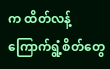က ထိတ်လန့်ကြောက်ရွံ့စိတ်တွေ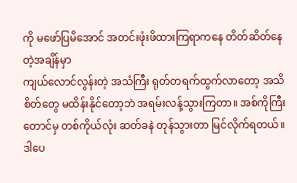ကို မဖော်ပြမိအောင် အတင်းဖုံးဖိထားကြရာကနေ တိတ်ဆိတ်နေတဲ့အချိန်မှာ
ကျယ်လောင်လွန်းတဲ့ အသံကြီး ရုတ်တရက်ထွက်လာတော့ အသိစိတ်တွေ မထိန်းနိုင်တော့ဘဲ အရမ်းလန့်သွားကြတာ။ အစ်ကိုကြီးတောင်မှ တစ်ကိုယ်လုံး ဆတ်ခနဲ တုန်သွားတာ မြင်လိုက်ရတယ်။ ဒါပေ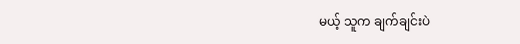မယ့် သူက ချက်ချင်းပဲ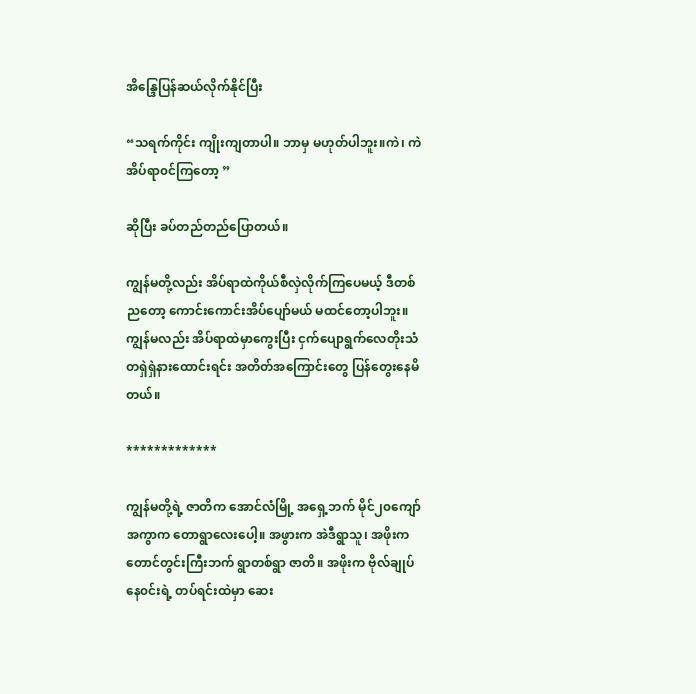အိန္ဒြေပြန်ဆယ်လိုက်နိုင်ပြီး

“သရက်ကိုင်း ကျိုးကျတာပါ။ ဘာမှ မဟုတ်ပါဘူး။ကဲ၊ ကဲ အိပ်ရာ၀င်ကြတော့ ”

ဆိုပြီး ခပ်တည်တည်ပြောတယ်။

ကျွန်မတို့လည်း အိပ်ရာထဲကိုယ်စီလှဲလိုက်ကြပေမယ့် ဒီတစ်ညတော့ ကောင်းကောင်းအိပ်ပျော်မယ် မထင်တော့ပါဘူး။ ကျွန်မလည်း အိပ်ရာထဲမှာကွေးပြီး ငှက်ပျောရွက်လေတိုးသံ တရှဲရှဲနားထောင်းရင်း အတိတ်အကြောင်းတွေ ပြန်တွေးနေမိတယ်။

*************

ကျွန်မတို့ရဲ့ ဇာတိက အောင်လံမြို့ အရှေ့ဘက် မိုင်၂၀ကျော်အကွာက တောရွာလေးပေါ့။ အဖွားက အဲဒီရွာသူ၊ အဖိုးက တောင်တွင်းကြီးဘက် ရွာတစ်ရွာ ဇာတိ။ အဖိုးက ဗိုလ်ချုပ်နေ၀င်းရဲ့ တပ်ရင်းထဲမှာ ဆေး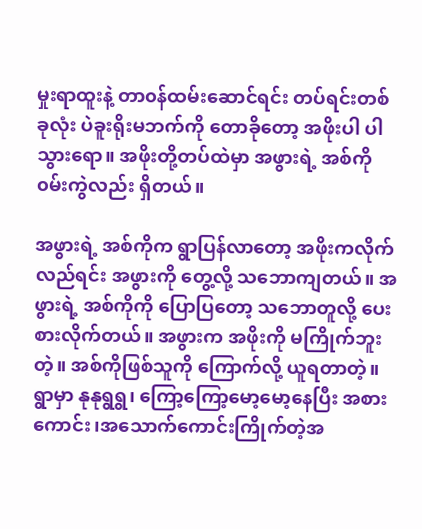မှုးရာထူးနဲ့ တာ၀န်ထမ်းဆောင်ရင်း တပ်ရင်းတစ်ခုလုံး ပဲခူးရိုးမဘက်ကို တောခိုတော့ အဖိုးပါ ပါသွားရော။ အဖိုးတို့တပ်ထဲမှာ အဖွားရဲ့ အစ်ကို၀မ်းကွဲလည်း ရှိတယ်။

အဖွားရဲ့ အစ်ကိုက ရွာပြန်လာတော့ အဖိုးကလိုက်လည်ရင်း အဖွားကို တွေ့လို့ သဘောကျ‌တယ်။ အဖွားရဲ့ အစ်ကိုကို ပြောပြတော့ သဘောတူလို့ ပေးစားလိုက်တယ်။ အဖွားက အဖိုးကို မကြိုက်ဘူးတဲ့။ အစ်ကိုဖြစ်သူကို ကြောက်လို့ ယူရတာတဲ့။
ရွာမှာ နုနုရွရွ၊ ကြော့ကြော့မော့မော့နေပြီး အစားကောင်း၊အသောက်ကောင်းကြိုက်တဲ့အ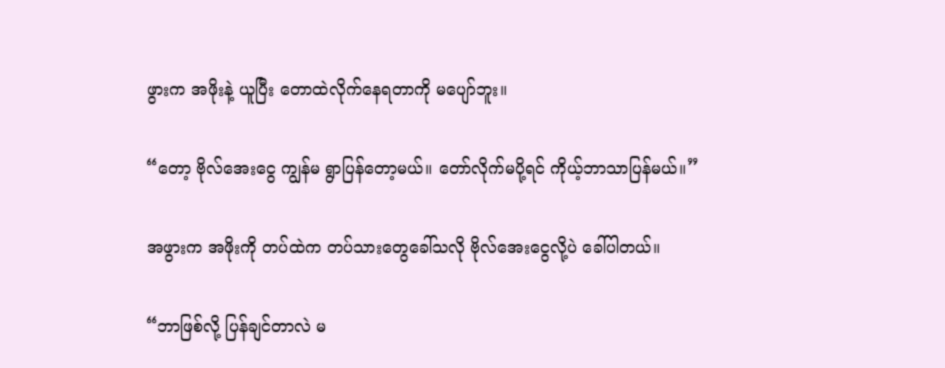ဖွားက အဖိုးနဲ့ ယူပြီး တောထဲလိုက်နေရတာကို မပျော်ဘူး။

“တော့ ဗိုလ်အေးငွေ ကျွန်မ ရွာပြန်တော့မယ်။ တော်လိုက်မပို့ရင် ကိုယ့်ဘာသာပြန်မယ်။”

အဖွားက အဖိုးကို တပ်ထဲက တပ်သားတွေခေါ်သလို ဗိုလ်အေးငွေလို့ပဲ ခေါ်ပါတယ်။

“ဘာဖြစ်လို့ ပြန်ချင်တာလဲ မ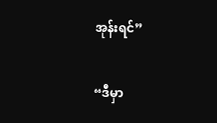အုန်းရင်”

“ဒီမှာ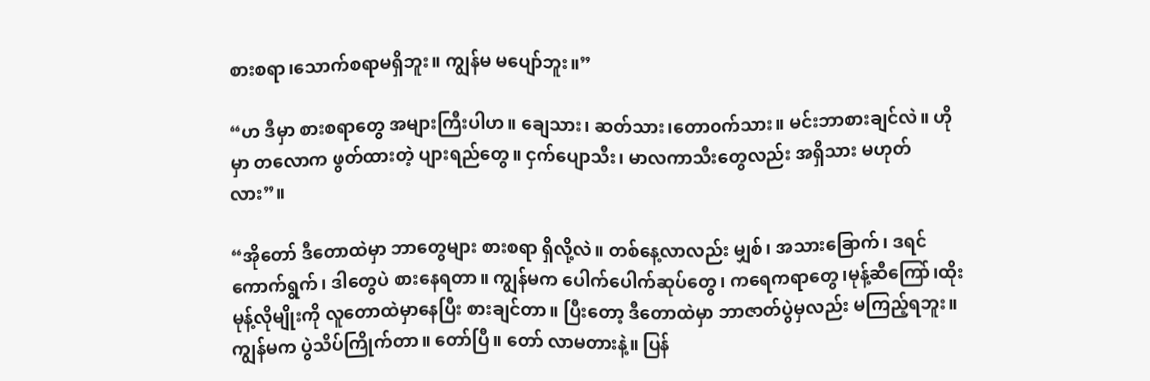စားစရာ၊သောက်စရာမရှိဘူး။ ကျွန်မ မပျော်ဘူး။”

“ဟ ဒီမှာ စားစရာတွေ အများကြီးပါဟ။ ချေသား၊ ဆတ်သား၊တော၀က်သား။ မင်းဘာစားချင်လဲ။ ဟိုမှာ တလောက ဖွတ်ထားတဲ့ ပျားရည်တွေ။ ငှက်ပျောသီး၊ မာလကာသီးတွေလည်း အရှိသား မဟုတ်လား”။

“အိုတော် ဒီတောထဲမှာ ဘာတွေများ စားစရာ ရှိလို့လဲ။ တစ်နေ့လာလည်း မျှစ်၊ အသားခြောက်၊ ဒရင်ကောက်ရွက်၊ ဒါတွေပဲ စားနေရတာ။ ကျွန်မက ပေါက်ပေါက်ဆုပ်တွေ၊ ကရေကရာတွေ၊မုန့်ဆီကြော်၊ထိုးမုန့်လိုမျိုးကို လူတောထဲမှာနေပြီး စားချင်တာ။ ပြီးတော့ ဒီတောထဲမှာ ဘာဇာတ်ပွဲမှလည်း မကြည့်ရဘူး။ ကျွန်မက ပွဲသိပ်ကြိုက်တာ။ တော်ပြီ။ တော် လာမတားနဲ့။ ပြန်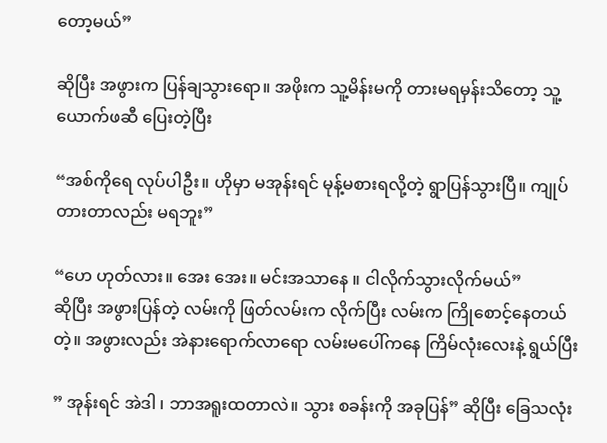တော့မယ်”

ဆိုပြီး အဖွားက ပြန်ချသွားရော။ အဖိုးက သူ့မိန်းမကို တားမရမှန်းသိတော့ သူ့ယောက်ဖဆီ ပြေးတဲ့ပြီး

“အစ်ကိုရေ လုပ်ပါဦး။ ဟိုမှာ မအုန်းရင် မုန့်မစားရလို့တဲ့ ရွာပြန်သွားပြီ။ ကျုပ်တားတာလည်း မရဘူး”

“ဟေ ဟုတ်လား။ အေး အေး။ မင်းအသာနေ ။ ငါလိုက်သွားလိုက်မယ်”
ဆိုပြီး အဖွားပြန်တဲ့ လမ်းကို ဖြတ်လမ်းက လိုက်ပြီး လမ်းက ကြိုစောင့်နေတယ်တဲ့။ အဖွားလည်း အဲနားရောက်လာရော လမ်းမပေါ်ကနေ ကြိမ်လုံးလေးနဲ့ ရွယ်ပြီး

” အုန်းရင် အဲဒါ ၊ ဘာအရူးထတာလဲ။ သွား စခန်းကို အခုပြန်” ဆိုပြီး ခြေသလုံး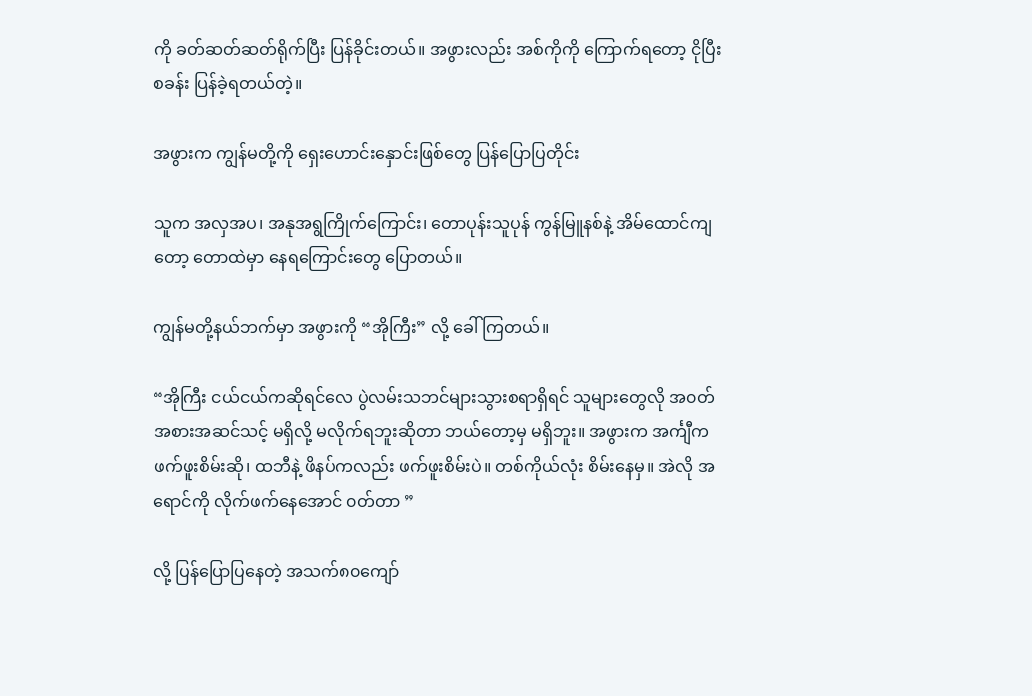ကို ခတ်ဆတ်ဆတ်ရိုက်ပြီး ပြန်ခိုင်းတယ်။ အဖွားလည်း အစ်ကိုကို ကြောက်ရတော့ ငိုပြီး စခန်း ပြန်ခဲ့ရတယ်တဲ့။

အဖွားက ကျွန်မတို့ကို ရှေးဟောင်းနှောင်းဖြစ်တွေ ပြန်ပြောပြတိုင်း

သူက အလှအပ၊ အနုအရွကြိုက်ကြောင်း၊ တောပုန်းသူပုန် ကွန်မြူနစ်နဲ့ အိမ်ထောင်ကျတော့ တောထဲမှာ နေရကြောင်းတွေ ပြောတယ်။

ကျွန်မတို့နယ်ဘက်မှာ အဖွားကို “အိုကြီး” လို့ ခေါ်ကြတယ်။

“အိုကြီး ငယ်ငယ်ကဆိုရင်လေ ပွဲလမ်းသဘင်များသွားစရာရှိရင် သူများတွေလို အ၀တ်အစားအဆင်သင့် မရှိလို့ မလိုက်ရဘူးဆိုတာ ဘယ်တော့မှ မရှိဘူး။ အဖွားက အင်္ကျီက ဖက်ဖူးစိမ်းဆို၊ ထဘီနဲ့ ဖိနပ်ကလည်း ဖက်ဖူးစိမ်းပဲ။ တစ်ကိုယ်လုံး စိမ်းနေမှ။ အဲလို အရောင်ကို လိုက်ဖက်နေအောင် ၀တ်တာ ”

လို့ ပြန်ပြောပြနေတဲ့ အသက်၈၀ကျော်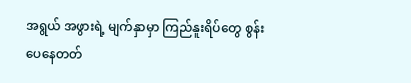အရွယ် အဖွားရဲ့ မျက်နှာမှာ ကြည်နူးရိပ်တွေ စွန်းပေနေတတ်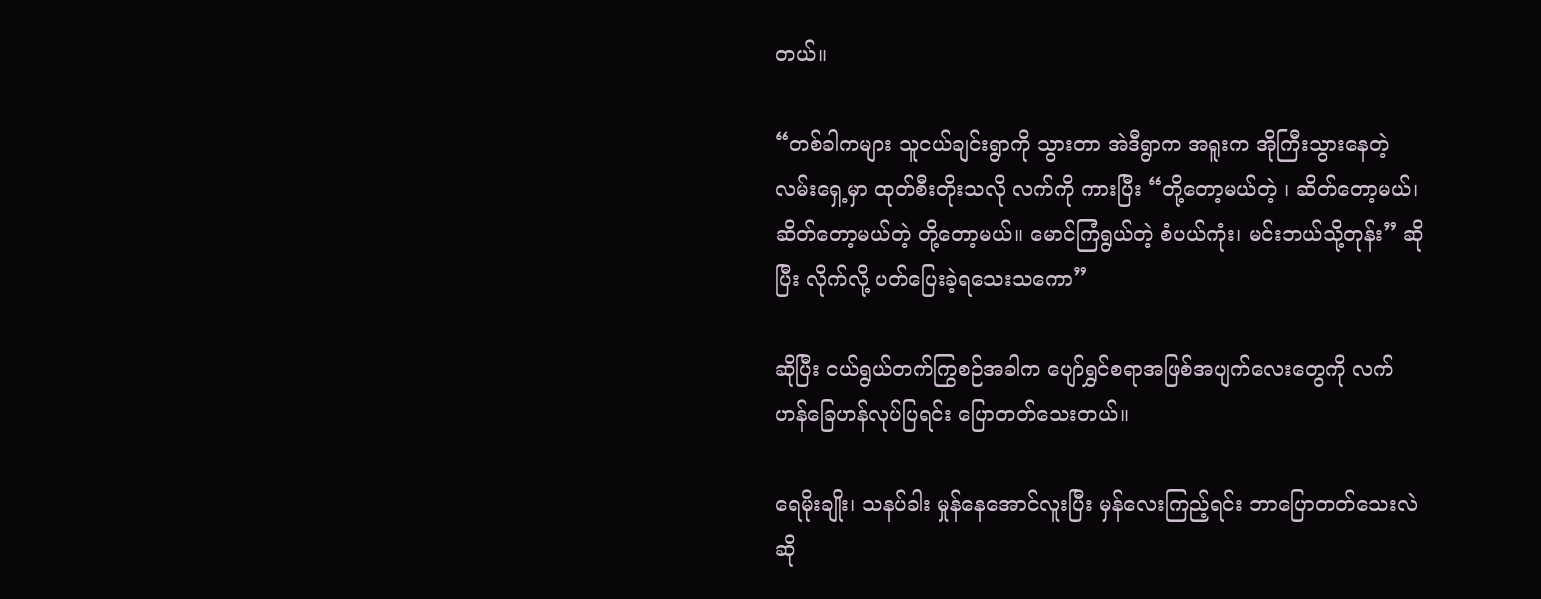တယ်။

“တစ်ခါကများ သူငယ်ချင်းရွာကို သွားတာ အဲဒီရွာက အရူးက အိုကြီးသွားနေတဲ့ လမ်းရှေ့မှာ ထုတ်စီးတိုးသလို လက်ကို ကားပြီး “တို့တော့မယ်တဲ့ ၊ ဆိတ်တော့မယ်၊ ဆိတ်တော့မယ်တဲ့ တို့တော့မယ်။ မောင်ကြံရွယ်တဲ့ စံပယ်ကုံး၊ မင်းဘယ်သို့တုန်း” ဆိုပြီး လိုက်လို့ ပတ်ပြေးခဲ့ရသေးသကော”

ဆိုပြီး ငယ်ရွယ်တက်ကြွစဉ်အခါက ပျော်ရွှင်စရာအဖြစ်အပျက်လေးတွေကို လက်ဟန်ခြေဟန်လုပ်ပြရင်း ပြောတတ်သေးတယ်။

ရေမိုးချိုး၊ သနပ်ခါး ‌မှုန်နေအောင်လူးပြီး မှန်လေးကြည့်ရင်း ဘာပြောတတ်သေးလဲဆို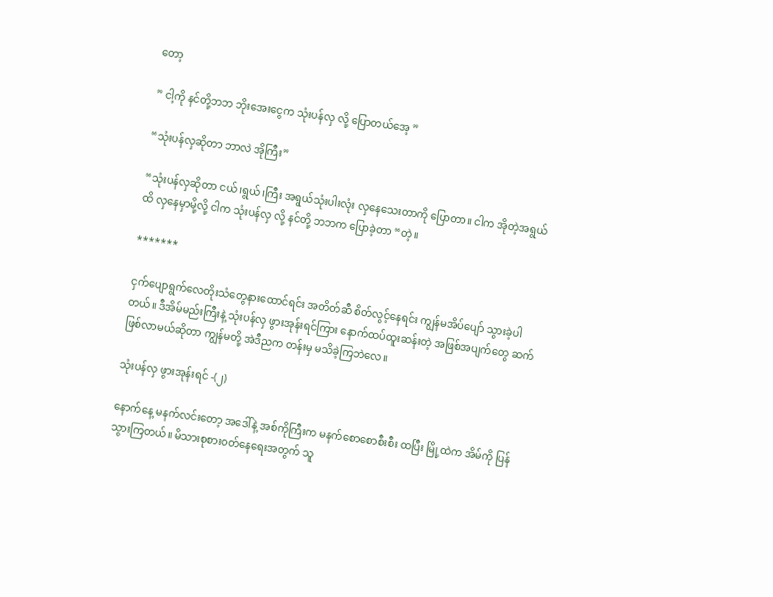တော့

” ငါ့ကို နင်တို့ဘဘ ဘိုးအေးငွေက သုံးပန်လှ လို့ ပြောတယ်အေ့ ”

“သုံးပန်လှဆိုတာ ဘာလဲ အိုကြီး”

“သုံးပန်လှဆိုတာ ငယ်၊ရွယ်၊ကြီး အရွယ်သုံးပါးလုံး လှနေသေးတာကို ပြောတာ။ ငါက အိုတဲ့အရွယ်ထိ လှနေမှာမို့လို့ ငါက သုံးပန်လှ လို့ နင်တို့ ဘဘက ပြောခဲ့တာ “တဲ့။

*******

ငှက်ပျောရွက်လေတိုးသံတွေနားထောင်ရင်း အတိတ်ဆီ စိတ်လွင့်နေရင်း ကျွန်မအိပ်ပျော် သွားခဲ့ပါတယ်။ ဒီအိမ်မည်းကြီးနဲ့ သုံးပန်လှ ဖွားအုန်းရင်ကြား နောက်ထပ်ထူးဆန်းတဲ့ အဖြစ်အပျက်တွေ ဆက်ဖြစ်လာမယ်ဆိုတာ ကျွန်မတို့ အဲဒီညက တန်းမှ မသိခဲ့ကြဘဲလေ။

သုံးပန်လှ ဖွားအုန်းရင် -(၂)

နောက်နေ့ မနက်လင်းတော့ အဒေါ်နဲ့ အစ်ကိုကြီးက မနက်စောစောစီးစီး ထပြီး မြို့ထဲက အိမ်ကို ပြန်သွားကြတယ်။ မိသားစုစား၀တ်နေရေးအတွက် သူ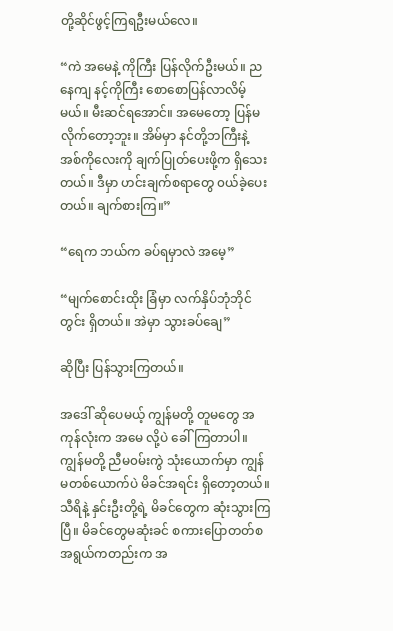တို့ဆိုင်ဖွင့်ကြရဦးမယ်လေ။

“ကဲ အမေနဲ့ ကိုကြီး ပြန်လိုက်ဦးမယ်။ ညနေကျ နင့်ကိုကြီး စောစောပြန်လာလိမ့်မယ်။ မီးဆင်ရအောင်။ အမေတော့ ပြန်မလိုက်တော့ဘူး။ အိမ်မှာ နင်တို့ဘကြီးနဲ့ အစ်ကိုလေးကို ချက်ပြုတ်ပေးဖို့က ရှိသေးတယ်။ ဒီမှာ ဟင်းချက်စရာတွေ ၀ယ်ခဲ့ပေးတယ်။ ချက်စားကြ။”

“ရေက ဘယ်က ခပ်ရမှာလဲ အမေ့”

“မျက်စောင်းထိုး ခြံမှာ လက်နှိပ်ဘုံဘိုင်တွင်း ရှိတယ်။ အဲမှာ သွားခပ်ချေ”

ဆိုပြီး ပြန်သွားကြတယ်။

အဒေါ် ဆိုပေမယ့် ကျွန်မတို့ တူမတွေ အကုန်လုံးက အမေ လို့ပဲ ခေါ်ကြတာပါ။ ကျွန်မတို့ ညီမ၀မ်းကွဲ သုံးယောက်မှာ ကျွန်မတစ်ယောက်ပဲ မိခင်အရင်း ရှိတော့တယ်။ သီရိနဲ့ နှင်းဦးတို့ရဲ့ မိခင်တွေက ဆုံးသွားကြပြီ။ မိခင်တွေမဆုံးခင် စကားပြောတတ်စအရွယ်ကတည်းက အ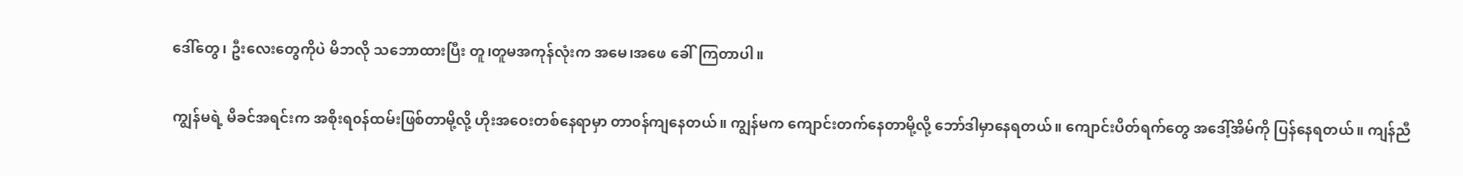ဒေါ်တွေ၊ ဦးလေးတွေကိုပဲ မိဘလို သဘောထားပြီး တူ၊တူမအကုန်လုံးက အမေ၊အဖေ ခေါ်ကြတာပါ။

ကျွန်မရဲ့ မိခင်အရင်းက အစိုးရ၀န်ထမ်းဖြစ်တာမို့လို့ ဟိုးအဝေးတစ်နေရာမှာ တာ၀န်ကျနေတယ်။ ကျွန်မက ကျောင်းတက်‌နေတာမို့လို့ ဘော်ဒါမှာနေရတယ်။ ကျောင်းပိတ်ရက်တွေ အဒေါ့်အိမ်ကို ပြန်နေရတယ်။ ကျန်ညီ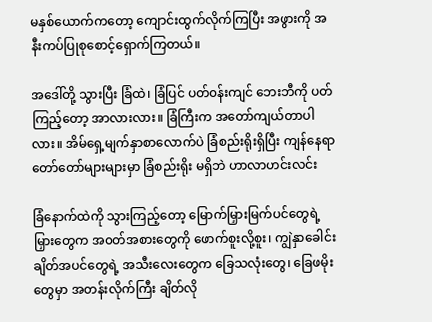မနှစ်ယောက်ကတော့ ကျောင်းထွက်လိုက်ကြပြီး အဖွားကို အနီးကပ်ပြုစုစောင့်ရှောက်ကြတယ်။

အဒေါ်တို့ သွားပြီး ခြံထဲ၊ ခြံပြင် ပတ်၀န်းကျင် ဘေးဘီကို ပတ်ကြည့်တော့ အာလားလား။ ခြံကြီးက အတော်ကျယ်တာပါလား။ အိမ်ရှေ့မျက်နှာစာလောက်ပဲ ခြံစည်းရိုးရှိပြီး ‌ကျန်နေရာတော်တော်များများမှာ ခြံစည်းရိုး မရှိဘဲ ဟာလာဟင်းလင်း

ခြံနောက်ထဲကို သွားကြည့်တော့ မြောက်မြှားမြက်ပင်တွေရဲ့ မြှားတွေက အ၀တ်အစားတွေကို ဖောက်စူးလို့စူး၊ ကျွဲနှာခေါင်းချိတ်အပင်တွေရဲ့ အသီးလေးတွေက ခြေသလုံးတွေ၊ ခြေဖမိုးတွေမှာ အတန်းလိုက်ကြီး ချိတ်လို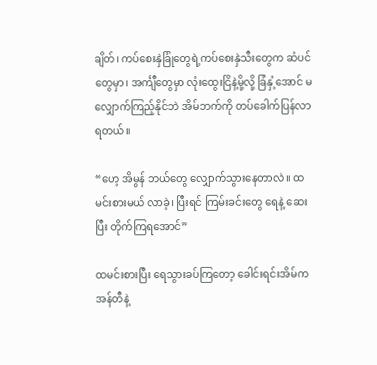ချိတ်၊ ကပ်စေးနှဲခြုံတွေရဲ့ကပ်စေးနှဲသီးတွေက ဆံပင်တွေမှာ၊ အင်္ကျီတွေမှာ လုံးထွေးငြိနဲ့မို့လို့ ခြံနှံ့အောင် မလျှောက်ကြည့်နိုင်ဘဲ အိမ်ဘက်ကို တပ်ခေါက်ပြန်လာရတယ်။

“ဟေ့ အိမွန် ဘယ်တွေ လျှောက်သွားနေတာလဲ။ ထမင်းစားမယ် လာခဲ့၊ ပြီးရင် ကြမ်းခင်းတွေ ရေနဲ့ ဆေးပြီး တိုက်ကြရအောင်”

ထမင်းစားပြီး ရေသွားခပ်ကြတော့ ခေါင်းရင်းအိမ်က အန်တီနဲ့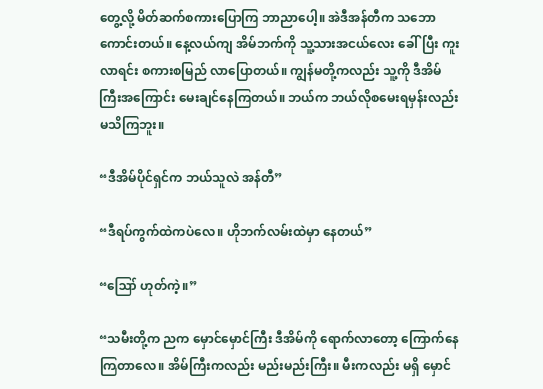တွေ့လို့ မိတ်ဆက်စကားပြောကြ ဘာညာပေါ့။ အဲဒီအန်တီက သဘောကောင်းတယ်။ နေ့လယ်ကျ အိမ်ဘက်ကို သူ့သားအငယ်လေး ခေါ်ပြီး ကူးလာရင်း စကားစမြည် လာပြောတယ်။ ကျွန်မတို့ကလည်း သူ့ကို ဒီအိမ်ကြီးအကြောင်း မေးချင်နေကြတယ်။ ဘယ်က ဘယ်လိုစမေးရမှန်းလည်း မသိကြဘူး။

“ဒီအိမ်ပိုင်ရှင်က ဘယ်သူလဲ အန်တီ”

“ဒီရပ်ကွက်ထဲကပဲလေ။ ဟိုဘက်လမ်းထဲမှာ နေတယ်”

“ဪ ဟုတ်ကဲ့။”

“သမီးတို့က ညက မှောင်မှောင်ကြီး ဒီအိမ်ကို ရောက်လာတော့ ကြောက်နေကြတာလေ။ အိမ်ကြီးကလည်း မည်းမည်းကြီး။ မီးကလည်း မရှိ မှောင်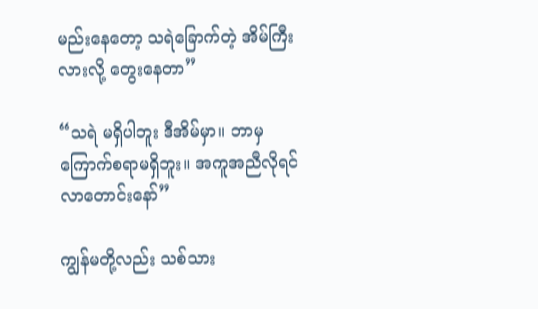မည်းနေတော့ သရဲခြောက်တဲ့ အိမ်ကြီးလားလို့ တွေးနေတာ”

“သရဲ မရှိပါဘူး ဒီအိမ်မှာ။ ဘာမှ ကြောက်စရာမရှိဘူး။ အကူအညီလိုရင် လာတောင်းနော်”

ကျွန်မတို့လည်း သစ်သား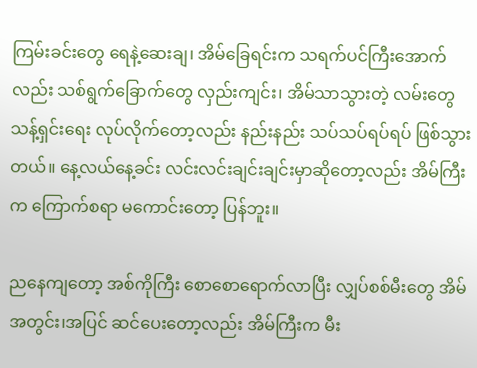ကြမ်းခင်းတွေ ရေနဲ့ဆေးချ၊ အိမ်ခြေရင်းက သရက်ပင်ကြီးအောက်လည်း သစ်ရွက်ခြောက်တွေ လှည်းကျင်း၊ အိမ်သာသွားတဲ့ လမ်းတွေ သန့်ရှင်းရေး လုပ်လိုက်တော့လည်း နည်းနည်း သပ်သပ်ရပ်ရပ် ဖြစ်သွားတယ်။ နေ့လယ်နေ့ခင်း လင်းလင်းချင်းချင်းမှာဆိုတော့လည်း အိမ်ကြီးက ကြောက်စရာ မကောင်းတော့ ပြန်ဘူး။

ညနေကျတော့ အစ်ကိုကြီး စောစောရောက်လာပြီး လျှပ်စစ်မီးတွေ အိမ်အတွင်း၊အပြင် ဆင်ပေးတော့လည်း အိမ်ကြီးက မီး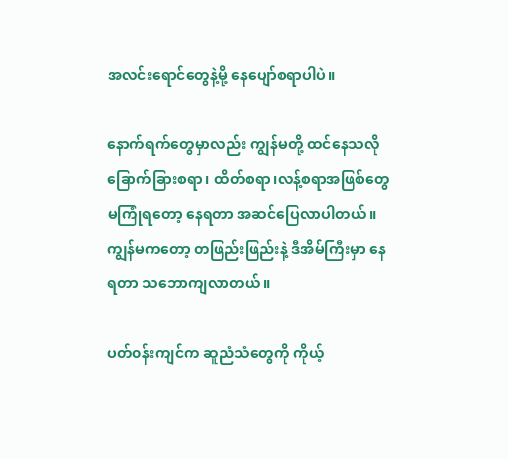အလင်းရောင်တွေနဲ့မို့ နေပျော်စရာပါပဲ။

နောက်ရက်တွေမှာလည်း ကျွန်မတို့ ထင်နေသလို ခြောက်ခြားစရာ၊ ထိတ်စရာ၊လန့်စရာအဖြစ်တွေ မကြုံရတော့ နေရတာ အဆင်ပြေလာပါတယ်။
ကျွန်မကတော့ တဖြည်းဖြည်းနဲ့ ဒီအိမ်ကြီးမှာ နေရတာ သဘောကျလာတယ်။

ပတ်၀န်းကျင်က ဆူညံသံတွေကို ကိုယ့်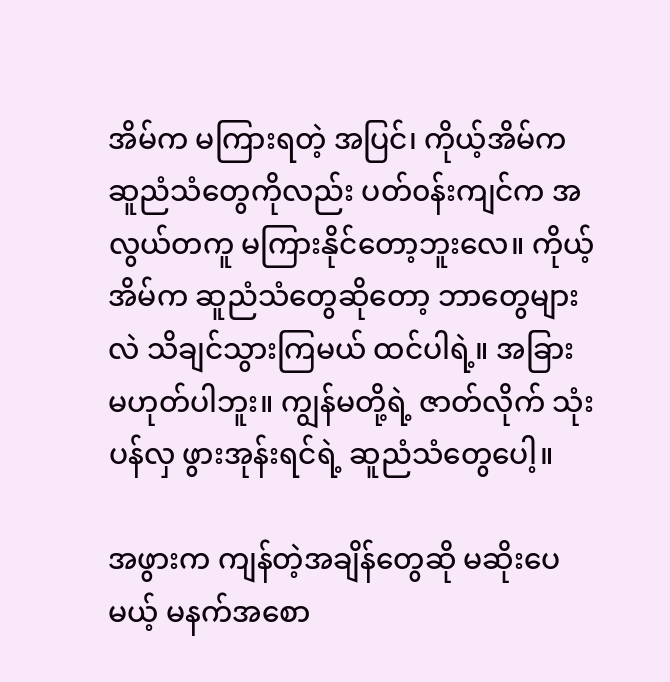အိမ်က မကြားရတဲ့ အပြင်၊ ကိုယ့်အိမ်က ဆူညံသံတွေကိုလည်း ပတ်၀န်းကျင်က အလွယ်တကူ မကြားနိုင်တော့ဘူးလေ။ ကိုယ့်အိမ်က ဆူညံသံတွေဆိုတော့ ဘာတွေများလဲ သိချင်သွားကြမယ် ထင်ပါရဲ့။ အခြား မဟုတ်ပါဘူး။ ကျွန်မတို့ရဲ့ ဇာတ်လိုက် သုံးပန်လှ ဖွားအုန်းရင်ရဲ့ ဆူညံသံတွေပေါ့။

အဖွားက ကျန်တဲ့အချိန်တွေဆို မဆိုးပေမယ့် မနက်အစော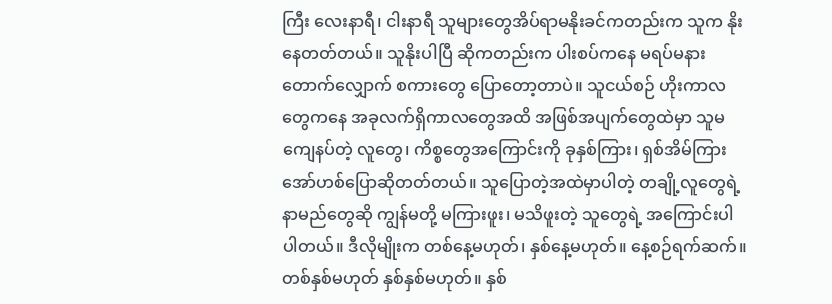ကြီး လေးနာရီ၊ ငါးနာရီ သူများတွေအိပ်ရာမနိုးခင်ကတည်းက သူက နိုးနေတတ်တယ်။ သူနိုးပါပြီ ဆိုကတည်းက ပါးစပ်ကနေ မရပ်မနား တောက်လျှောက် စကားတွေ ပြောတော့တာပဲ။ သူငယ်စဉ် ဟိုးကာလတွေကနေ အခုလက်ရှိကာလတွေအထိ အဖြစ်အပျက်တွေထဲမှာ သူမကျေနပ်တဲ့ လူတွေ၊ ကိစ္စတွေအကြောင်းကို ခုနှစ်ကြား၊ ရှစ်အိမ်ကြား အော်ဟစ်ပြောဆိုတတ်တယ်။ သူပြောတဲ့အထဲမှာပါတဲ့ တချို့လူတွေရဲ့နာမည်တွေဆို ကျွန်မတို့ မကြားဖူး၊ မသိဖူးတဲ့ သူတွေရဲ့ အကြောင်းပါ ပါတယ်။ ဒီလိုမျိုးက တစ်နေ့မဟုတ်၊ နှစ်နေ့မဟုတ်။ နေ့စဉ်ရက်ဆက်။ တစ်နှစ်မဟုတ် နှစ်နှစ်မဟုတ်။ နှစ်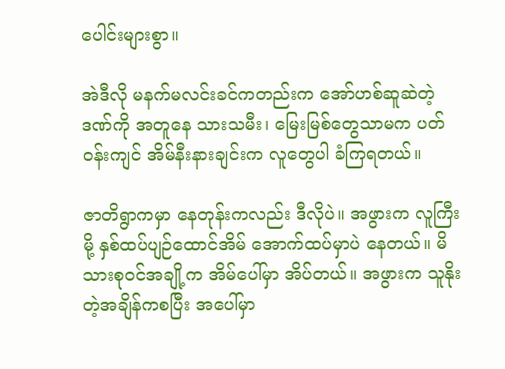ပေါင်းများစွာ။

အဲဒီလို မနက်မလင်းခင်ကတည်းက အော်ဟစ်ဆူဆဲတဲ့ ဒဏ်ကို အတူနေ သားသမီး၊ မြေးမြစ်တွေသာမက ပတ်၀န်းကျင် အိမ်နီးနားချင်းက လူတွေပါ ခံကြရတယ်။

ဇာတိရွာကမှာ နေတုန်းကလည်း ဒီလိုပဲ။ အဖွားက လူကြီးမို့ နှစ်ထပ်ပျဉ်ထောင်အိမ် အောက်ထပ်မှာပဲ နေတယ်။ မိသားစု၀င်အချို့က အိမ်ပေါ်မှာ အိပ်တယ်။ အဖွားက သူနိုးတဲ့အချိန်ကစပြီး အပေါ်မှာ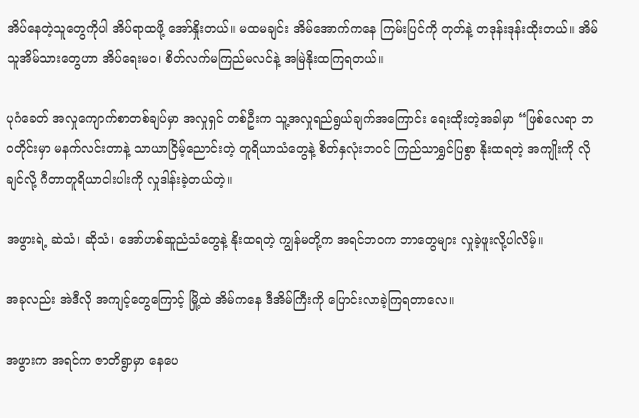အိပ်နေတဲ့သူတွေကိုပါ အိပ်ရာထဖို့ အော်နှိုးတယ်။ မထမချင်း အိမ်အောက်ကနေ ကြမ်းပြင်ကို တုတ်နဲ့ တဒုန်းဒုန်းထိုးတယ်။ အိမ်သူအိမ်သားတွေဟာ အိပ်ရေးမ၀၊ စိတ်လက်မကြည်မလင်နဲ့ အမြဲနိုးထကြရတယ်။

ပုဂံခေတ် အလှုကျောက်စာတစ်ချပ်မှာ အလှုရှင် တစ်ဦးက သူ့အလှုရည်ရွယ်ချက်အကြောင်း ရေးထိုးတဲ့အခါမှာ “ဖြစ်လေရာ ဘ၀တိုင်းမှာ မနက်လင်းတာနဲ့ သာယာငြိမ့်ညောင်းတဲ့ တူရိယာသံတွေနဲ့ စိတ်နှလုံးဘ၀င် ကြည်သာရွှင်ပြစွာ နိုးထရတဲ့ အကျိုးကို လိုချင်လို့ ဂီတာတူရိယာငါးပါးကို လှုဒါန်းခဲ့တယ်တဲ့။

အဖွားရဲ့ ဆဲသံ၊ ဆိုသံ၊ အော်ဟစ်ဆူညံသံတွေနဲ့ နိုးထရတဲ့ ကျွန်မတို့က အရင်ဘ၀က ဘာတွေများ လှုခဲ့ဖူးလို့ပါလိမ့်။

အခုလည်း အဲဒီလို အကျင့်တွေကြောင့် မြို့ထဲ အိမ်ကနေ ဒီအိမ်ကြီးကို ပြောင်းလာခဲ့ကြရတာလေ။

အဖွားက အရင်က ဇာတိရွာမှာ နေပေ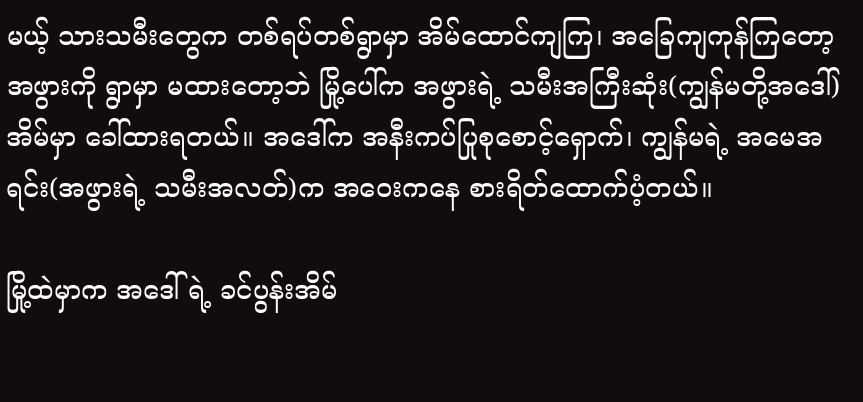မယ့် သားသမီးတွေက တစ်ရပ်တစ်ရွာမှာ အိမ်ထောင်ကျကြ၊ အ‌ခြေကျကုန်ကြတော့ အဖွားကို ရွာမှာ မထားတော့ဘဲ မြို့ပေါ်က အဖွားရဲ့ သမီးအကြီးဆုံး(ကျွန်မတို့အဒေါ်) အိမ်မှာ ခေါ်ထားရတယ်။ အဒေါ်က အနီးကပ်ပြုစုစောင့်ရှောက်၊ ကျွန်မရဲ့ အမေအရင်း(အဖွားရဲ့ သမီးအလတ်)က အဝေးကနေ စားရိတ်ထောက်ပံ့တယ်။

မြို့ထဲမှာက အဒေါ်ရဲ့ ခင်ပွန်းအိမ်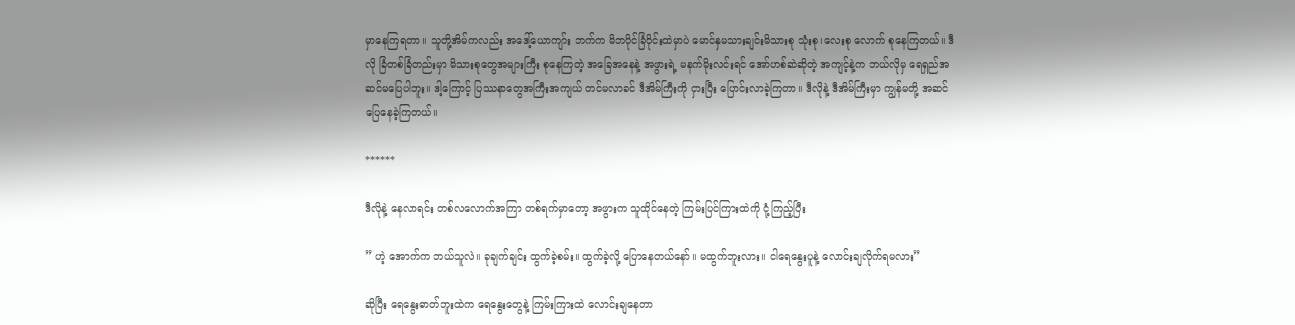မှာနေကြရတာ။ သူတို့အိမ်ကလည်း အဒေါ့်‌ယောကျာ်း ဘက်က မိဘပိုင်ခြံဝိုင်းထဲမှာပဲ မောင်နှမသားချင်းမိသားစု သုံးစု၊လေးစု လောက် စုနေကြတယ်။ ဒီလို ခြံတစ်ခြံတည်းမှာ မိသားစုတွေအများကြီး စုနေကြတဲ့ အခြေအနေနဲ့ အဖွားရဲ့ မနက်မိုးလင်းရင် အော်ဟစ်ဆဲဆိုတဲ့ အကျင့်နဲ့က ဘယ်လိုမှ ရေရှည်အဆင်မပြေပါဘူး။ ဒါ့ကြောင့် ပြဿနာတွေအကြီးအကျယ် တင်မလာခင် ဒီအိမ်ကြီးကို ငှားပြီး ပြောင်းလာခဲ့ကြတာ။ ဒီလိုနဲ့ ဒီအိမ်ကြီးမှာ ကျွန်မတို့ အဆင်ပြေနေခဲ့ကြတယ်။

******

ဒီလိုနဲ့ နေလာရင်း တစ်လလောက်အကြာ တစ်ရက်မှာတော့ အဖွားက သူထိုင်နေတဲ့ ကြမ်းပြင်ကြားထဲကို ငုံ့ကြည့်ပြီး

” ဟဲ့ အောက်က ဘယ်သူလဲ။ ခုချက်ချင်း ထွက်ခဲ့စမ်း။ ထွက်ခဲ့လို့ ပြောနေတယ်နော်။ မထွက်ဘူးလား။ ငါရေနွေးပူနဲ့ လောင်းချလိုက်ရမလား”

ဆိုပြီး ရေနွေးဓာတ်ဘူးထဲက ရေနွေးတွေနဲ့ ကြမ်းကြားထဲ လောင်းချနေတာ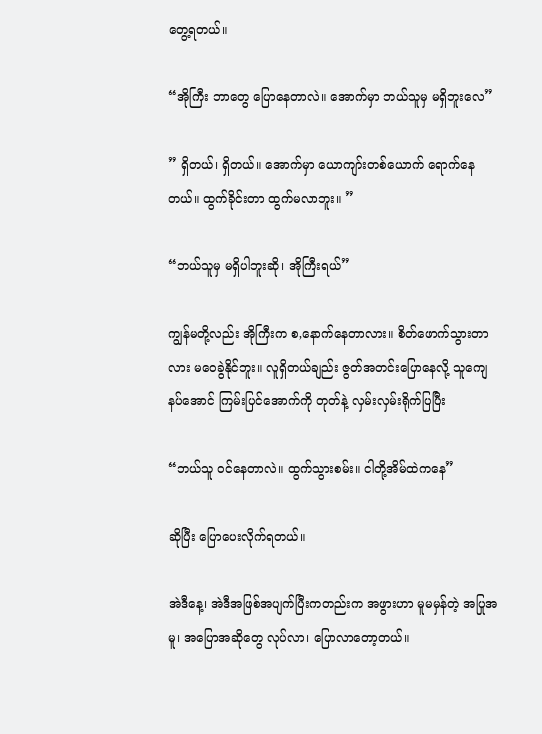တွေ့ရတယ်။

“အိုကြီး ဘာတွေ ပြောနေတာလဲ။ အောက်မှာ ဘယ်သူမှ မရှိဘူးလေ”

” ရှိတယ်၊ ရှိတယ်။ အောက်မှာ ယောကျာ်းတစ်ယောက် ရောက်နေတယ်။ ထွက်ခိုင်းတာ ထွက်မလာဘူး။ ”

“ဘယ်သူမှ မရှိပါဘူးဆို၊ အိုကြီးရယ်”

ကျွန်မတို့လည်း အိုကြီးက စ,နောက်နေတာလား။ စိတ်ဖောက်သွားတာလား မဝေခွဲနိုင်ဘူး။ လူရှိတယ်ချည်း ဇွတ်အတင်းပြောနေလို့ သူကျေနပ်အောင် ကြမ်းပြင်အောက်ကို တုတ်နဲ့ လှမ်းလှမ်းရိုက်ပြပြီး

“ဘယ်သူ ၀င်နေတာလဲ။ ထွက်သွားစမ်း။ ငါတို့အိမ်ထဲကနေ”

ဆိုပြီး ပြောပေးလိုက်ရတယ်။

အဲဒီနေ့၊ အဲဒီအဖြစ်အပျက်ပြီးကတည်းက အဖွားဟာ မူမမှန်တဲ့ အပြုအမူ၊ အပြောအဆိုတွေ ‌လုပ်လာ၊ ပြောလာတော့တယ်။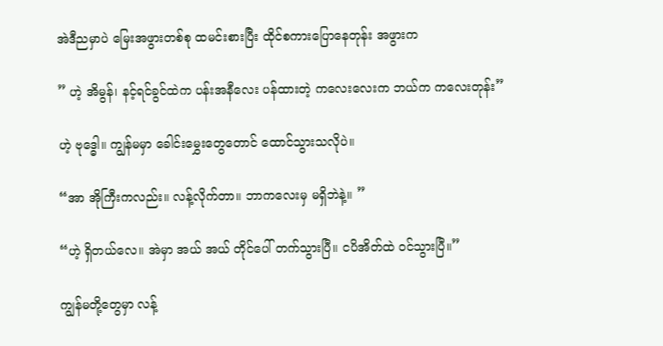အဲဒီညမှာပဲ မြေးအဖွားတစ်စု ထမင်းစားပြီး ထိုင်စကားပြောနေတုန်း အဖွားက

” ဟဲ့ အိမွန်၊ နင့်ရင်ခွင်ထဲက ပန်းအနီလေး ပန်ထားတဲ့ ကလေးလေးက ဘယ်က ကလေးတုန်း”

ဟဲ့ ဗုဒ္ဓေါ။ ကျွန်မမှာ ခေါင်းမွှေးတွေတောင် ထောင်သွားသလိုပဲ။

“အာ အိုကြီးကလည်း။ လန့်လိုက်တာ။ ဘာကလေးမှ မရှိဘဲနဲ့။ ”

“ဟဲ့ ရှိတယ်လေ။ အဲမှာ အယ် အယ် တိုင်ပေါ် တက်သွားပြီ။ ငပိအိတ်ထဲ ၀င်သွားပြီ။”

ကျွန်မတို့တွေမှာ လန့်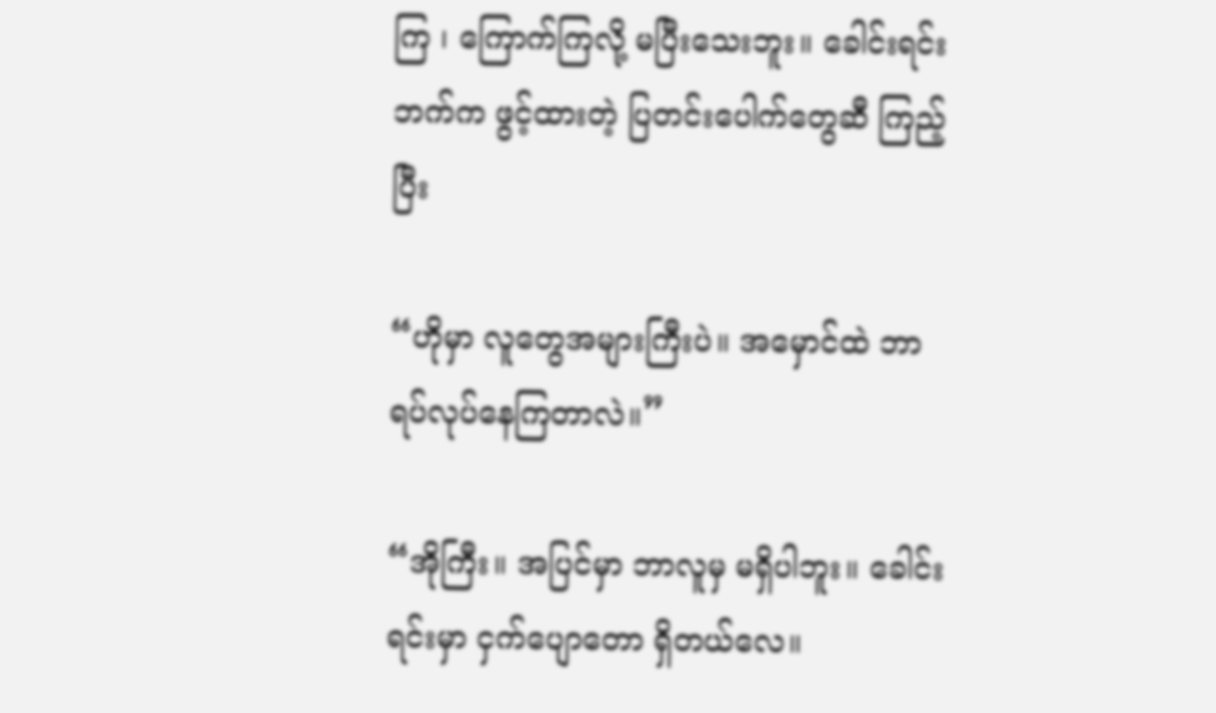ကြ ၊ ကြောက်ကြလို့ မပြီးသေးဘူး။ ခေါင်းရင်းဘက်က ဖွင့်ထားတဲ့ ပြတင်းပေါက်တွေဆီ ကြည့်ပြီး

“ဟိုမှာ လူတွေအများကြီးပဲ။ အမှောင်ထဲ ဘာရပ်လုပ်နေကြတာလဲ။”

“အိုကြီး။ အပြင်မှာ ဘာလူမှ မရှိပါဘူး။ ခေါင်းရင်းမှာ ငှက်ပျောတော ရှိတယ်လေ။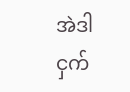အဲဒါ ငှက်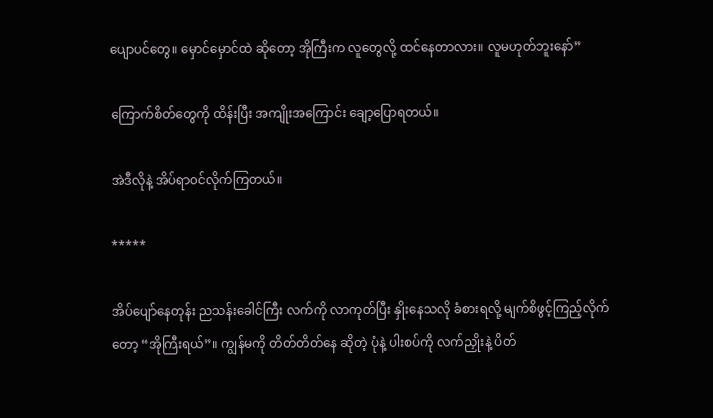ပျောပင်တွေ။ မှောင်မှောင်ထဲ ဆိုတော့ အိုကြီးက လူတွေလို့ ထင်နေတာလား။ လူမဟုတ်ဘူးနော်”

ကြောက်စိတ်တွေကို ထိန်းပြီး အကျိုးအကြောင်း ချော့ပြောရတယ်။

အဲဒီလိုနဲ့ အိပ်ရာ၀င်လိုက်ကြတယ်။

*****

အိပ်ပျော်နေတုန်း ညသန်းခေါင်ကြီး လက်ကို လာကုတ်ပြီး နှိုးနေသလို ခံစားရလို့ မျက်စိဖွင့်ကြည့်လိုက်တော့ “အိုကြီးရယ်”။ ကျွန်မကို တိတ်တိတ်နေ ဆိုတဲ့ ပုံနဲ့ ပါးစပ်ကို လက်ညှိုးနဲ့ ပိတ်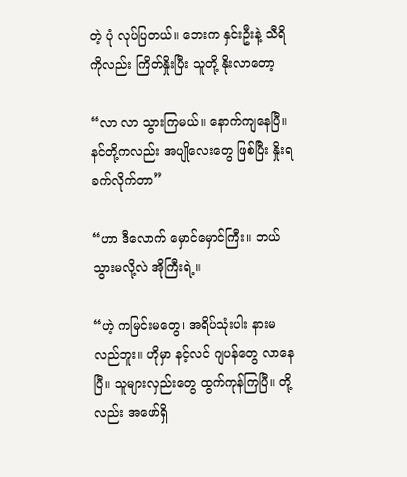တဲ့ ပုံ လုပ်ပြတယ်။ ဘေးက နှင်းဦးနဲ့ သီရိကိုလည်း ကြိတ်နှိုးပြီး သူတို့ နိုးလာတော့

“လာ လာ သွားကြမယ်။ ‌နောက်ကျနေပြီ။ နင်တို့ကလည်း အပျိုလေးတွေ ဖြစ်ပြီး နှိုးရခက်လိုက်တာ”

“ဟာ ဒီလောက် မှောင်မှောင်ကြီး။ ဘယ်သွားမလို့လဲ အိုကြီးရဲ့။

“ဟဲ့ ကမြင်းမတွေ၊ အရိပ်သုံးပါး နားမလည်ဘူး။ ဟိုမှာ နင့်လင် ဂျပန်တွေ လာနေပြီ။ သူများလှည်းတွေ ထွက်ကုန်ကြပြီ။ တို့လည်း အဖော်ရှိ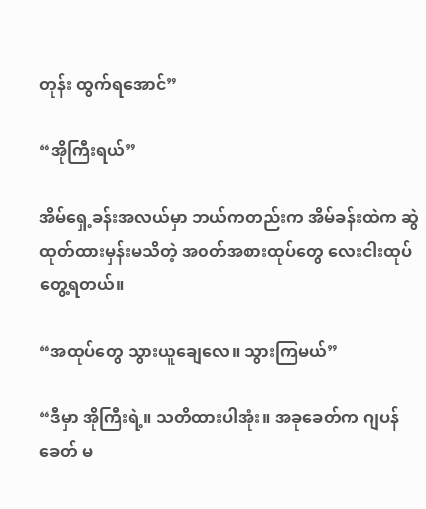တုန်း ထွက်ရအောင်”

“အိုကြီးရယ်”

အိမ်‌ရှေ့ခန်းအလယ်မှာ ဘယ်ကတည်းက အိမ်ခန်းထဲက ဆွဲထုတ်ထားမှန်းမသိတဲ့ အ၀တ်အစားထုပ်တွေ လေးငါးထုပ်တွေ့ရတယ်။

“အထုပ်တွေ သွားယူချေလေ။ သွားကြမယ်”

“ဒီမှာ အိုကြီးရဲ့။ သတိထားပါအုံး။ အခုခေတ်က ဂျပန်ခေတ် မ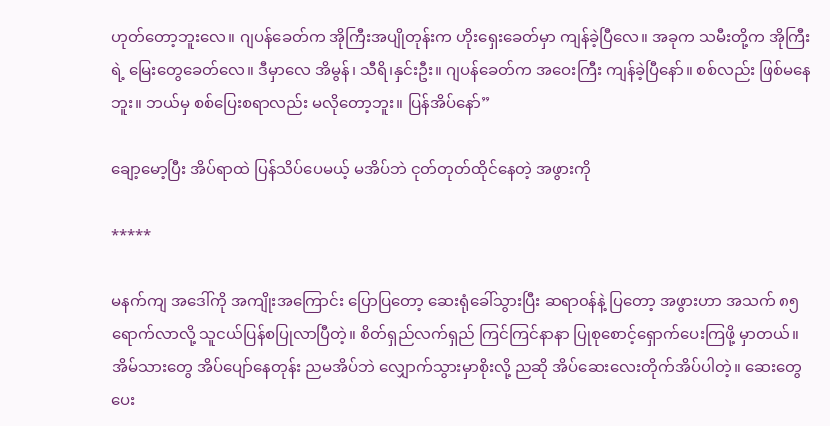ဟုတ်တော့ဘူးလေ။ ဂျပန်ခေတ်က အိုကြီးအပျိုတုန်းက ဟိုးရှေးခေတ်မှာ ကျန်ခဲ့ပြီလေ။ အခုက သမီးတို့က အိုကြီးရဲ့ မြေးတွေ‌ခေတ်လေ။ ဒီမှာလေ အိမွန်၊ သီရိ၊နှင်းဦး။ ဂျပန်ခေတ်က အဝေးကြီး ကျန်ခဲ့ပြီနော်။ စစ်လည်း ဖြစ်မနေဘူး။ ဘယ်မှ စစ်ပြေးစရာလည်း မလိုတော့ဘူး။ ပြန်အိပ်နော်”

ချော့မော့ပြီး အိပ်ရာထဲ ပြန်သိပ်ပေမယ့် မအိပ်ဘဲ ငုတ်တုတ်ထိုင်နေတဲ့ အဖွားကို

*****

မနက်ကျ အဒေါ်ကို အကျိုးအကြောင်း ပြောပြတော့ ဆေးရုံခေါ်သွားပြီး ဆရာ၀န်နဲ့ ပြတော့ အဖွားဟာ အသက် ၈၅ ရောက်လာလို့ သူငယ်ပြန်စပြုလာပြီတဲ့။ စိတ်ရှည်လက်ရှည် ကြင်ကြင်နာနာ ပြုစုစောင့်ရှောက်ပေးကြဖို့ မှာတယ်။ အိမ်သားတွေ အိပ်ပျော်နေတုန်း ညမအိပ်ဘဲ လျှောက်သွားမှာစိုးလို့ ညဆို အိပ်ဆေးလေးတိုက်အိပ်ပါတဲ့။ ဆေးတွေ ပေး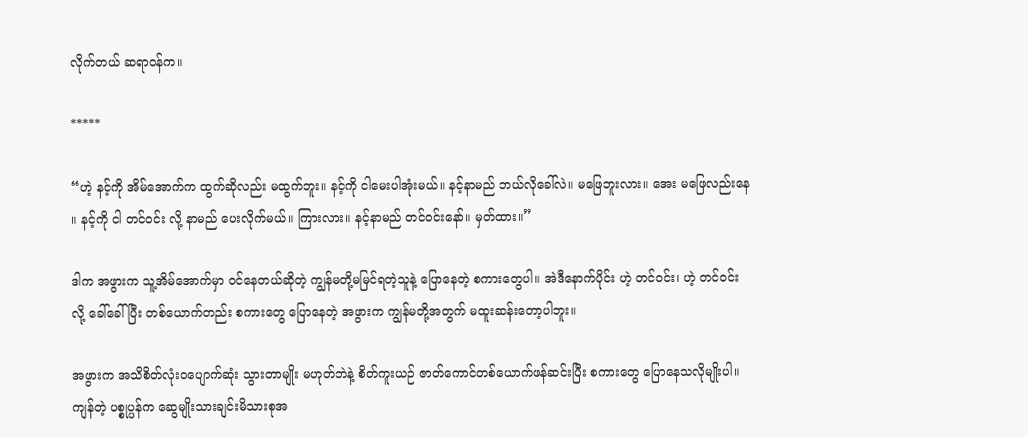လိုက်တယ် ဆရာ၀န်က။

*****

“ဟဲ့ နင့်ကို အိမ်အောက်က ထွက်ဆိုလည်း မထွက်ဘူး။ နင့်ကို ငါမေးပါအုံးမယ်။ နင့်နာမည် ဘယ်လိုခေါ်လဲ။ မဖြေဘူးလား။ အေး မဖြေလည်းနေ ။ နင့်ကို ငါ တင်၀င်း လို့ နာမည် ပေးလိုက်မယ်။ ကြားလား။ နင့်နာမည် တင်၀င်းနော်။ မှတ်ထား။”

ဒါက အဖွားက သူ့အိမ်အောက်မှာ ၀င်နေတယ်ဆိုတဲ့ ကျွန်မတို့မမြင်ရတဲ့သူနဲ့ ပြောနေတဲ့ စကားတွေပါ။ အဲဒီနောက်ပိုင်း ဟဲ့ တင်၀င်း၊ ဟဲ့ တင်၀င်း လို့ ခေါ်ခေါ်ပြီး တစ်ယောက်တည်း စကားတွေ ပြောနေတဲ့ အဖွားက ကျွန်မတို့အတွက် မထူးဆန်းတော့ပါဘူး။

အဖွားက အသိစိတ်လုံး၀ပျောက်ဆုံး သွားတာမျိုး မဟုတ်ဘဲနဲ့ စိတ်ကူးယဉ် ဇာတ်ကောင်တစ်ယောက်ဖန်ဆင်းပြီး စကားတွေ ပြောနေသလိုမျိုးပါ။ ကျန်တဲ့ ပစ္စုပ္ပန်က ဆွေမျိုးသားချင်းမိသားစုအ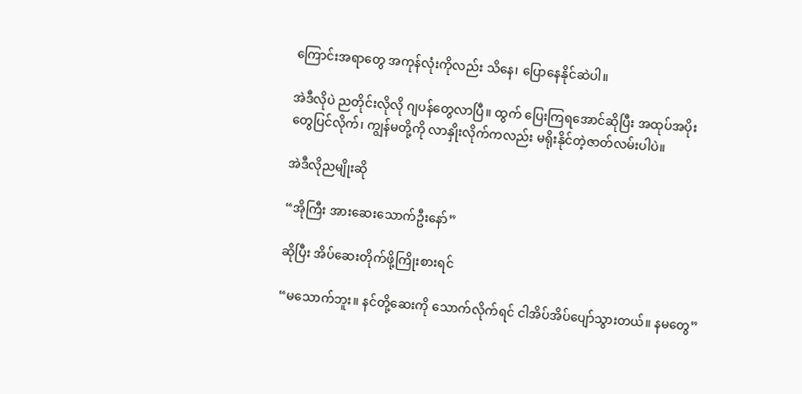ကြောင်းအရာတွေ အကုန်လုံးကိုလည်း သိနေ၊ ပြောနေနိုင်ဆဲပါ။

အဲဒီလိုပဲ ညတိုင်းလိုလို ဂျပန်တွေလာပြီ။ ထွက် ပြေးကြရအောင်ဆိုပြီး အထုပ်အပိုးတွေပြင်လိုက်၊ ကျွန်မတို့ကို လာနှိုးလိုက်ကလည်း မရိုးနိုင်တဲ့ဇာတ်လမ်းပါပဲ။

အဲဒီလိုညမျိုးဆို

“အိုကြီး အားဆေးသောက်ဦးနော်”

ဆိုပြီး အိပ်ဆေးတိုက်ဖို့ကြိုးစားရင်

“မသောက်ဘူး။ နင်တို့ဆေးကို သောက်လိုက်ရင် ငါအိပ်အိပ်ပျော်သွားတယ်။ နမတွေ”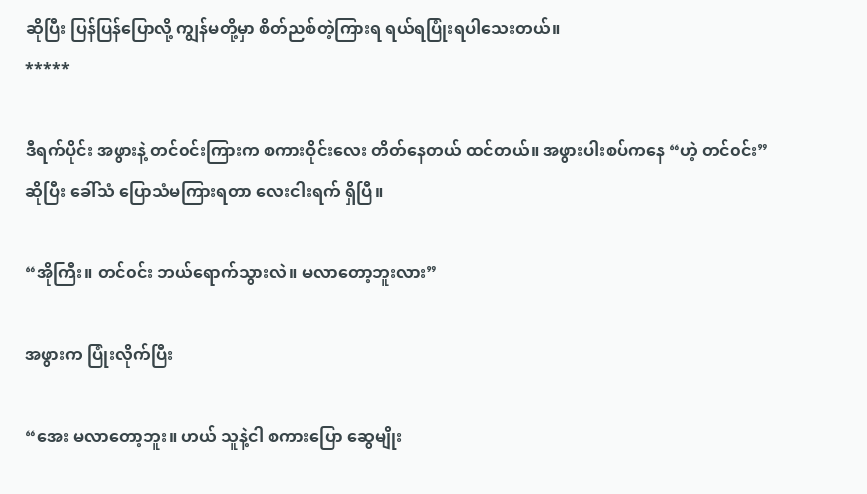ဆိုပြီး ပြန်ပြန်ပြောလို့ ကျွန်မတို့မှာ စိတ်ညစ်တဲ့ကြားရ ရယ်ရပြုံးရပါသေးတယ်။
*****

ဒီရက်ပိုင်း အဖွားနဲ့ တင်၀င်းကြားက စကားဝိုင်းလေး တိတ်နေတယ် ထင်တယ်။ အဖွားပါးစပ်ကနေ “ဟဲ့ တင်၀င်း” ဆိုပြီး ခေါ်သံ ပြောသံမကြားရတာ လေးငါးရက် ရှိပြီ။

“အိုကြီး။ တင်၀င်း ဘယ်ရောက်သွားလဲ။ မလာတော့ဘူးလား”

အဖွားက ပြုံးလိုက်ပြီး

“အေး မလာတော့ဘူး။ ဟယ် သူနဲ့ငါ စကားပြော ဆွေမျိုး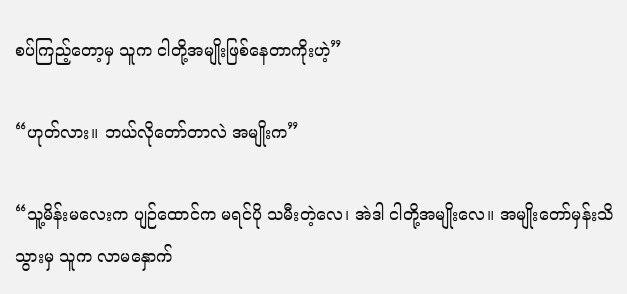စပ်ကြည့်တော့မှ သူက ငါတို့အမျိုးဖြစ်နေတာကိုးဟဲ့”

“ဟုတ်လား။ ဘယ်လိုတော်တာလဲ အမျိုးက”

“သူ့မိန်းမလေးက ပျဉ်ထောင်က မရင်ပို သမီးတဲ့လေ၊ အဲဒါ ငါတို့အမျိုးလေ။ အမျိုးတော်မှန်းသိသွားမှ သူက လာမနှောက်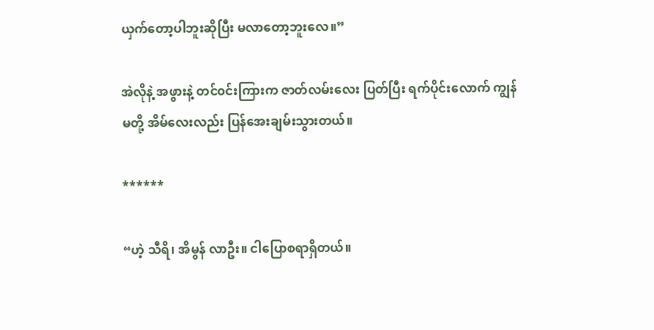ယှက်တော့ပါဘူးဆိုပြီး မလာတော့ဘူးလေ။”

အဲလိုနဲ့ အဖွားနဲ့ တင်၀င်းကြားက ဇာတ်လမ်းလေး ပြတ်ပြီး ရက်ပိုင်းလောက် ကျွန်မတို့ အိမ်လေးလည်း ပြန်အေးချမ်းသွားတယ်။

******

“ဟဲ့ သီရိ၊ အိမွန် လာဦး။ ငါပြောစရာရှိတယ်။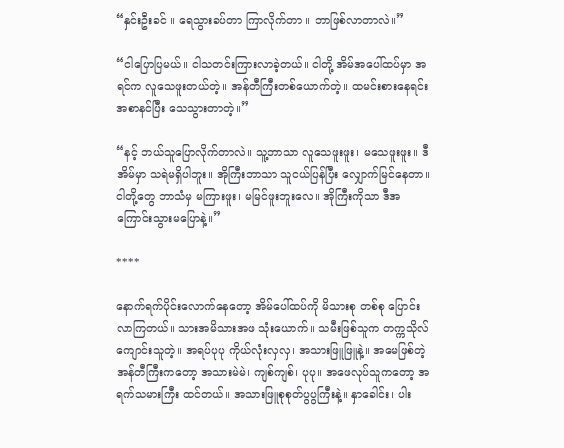“နှင်းဦးခင် ။ ရေသွားခပ်တာ ကြာလိုက်တာ ။ ဘာဖြစ်လာတာလဲ။”

“ငါပြောပြမယ်။ ငါသတင်းကြားလာခဲ့တယ်။ ငါတို့ အိမ်အပေါ်ထပ်မှာ အရင်က လူသေဖူးတယ်တဲ့။ အန်တီကြီးတစ်ယောက်တဲ့။ ထမင်းစားနေရင်း အစာနင်ပြီး သေသွားတာတဲ့။”

“နင့် ဘယ်သူပြောလိုက်တာလဲ။ သူ့ဘာသာ လူသေဖူးဖူး၊ မသေဖူးဖူး။ ဒီအိမ်မှာ သရဲမရှိပါဘူး။ အိုကြီးဘာသာ သူငယ်ပြန်ပြီး လျှောက်မြင်နေတာ။ ငါတို့တွေ ဘာသံမှ မကြားဖူး၊ မမြင်ဖူးဘူးလေ။ အိုကြီးကိုသာ ဒီအကြောင်းသွားမပြောနဲ့။”

****

နောက်ရက်ပိုင်းလောက်နေတော့ အိမ်ပေါ်ထပ်ကို မိသားစု တစ်စု ပြောင်းလာကြတယ်။ သားအမိသားအဖ သုံးယောက်။ သမီးဖြစ်သူက တက္ကသိုလ်ကျောင်းသူတဲ့။ အရပ်ပုပု ကိုယ်လုံးလှလှ၊ အသားဖြူဖြူနဲ့။ အမေဖြစ်တဲ့ အန်တီကြီးကတော့ အသားမဲမဲ၊ ကျစ်ကျစ်၊ ပုပု။ အဖေလုပ်သူကတော့ အရက်သမားကြီး ထင်တယ်။ အသားဖြူစုစုတ်ပွပွကြီးနဲ့။ နှာခေါင်း၊ ပါး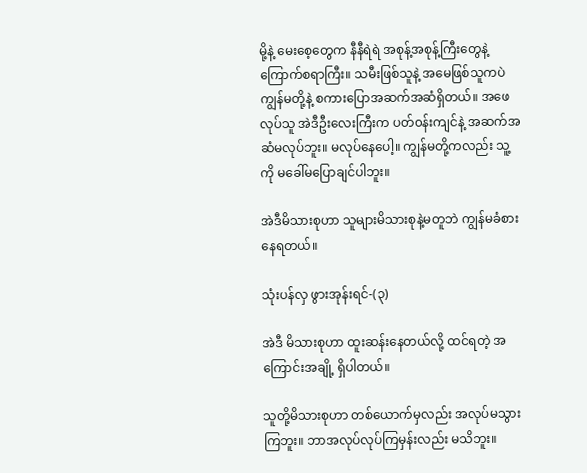မို့နဲ့ မေးစေ့တွေက နီနီရဲရဲ အစုန့်အစုန့်ကြီးတွေနဲ့ ကြောက်စရာကြီး။ သမီးဖြစ်သူနဲ့ အမေဖြစ်သူကပဲ ကျွန်မတို့နဲ့ စကားပြောအဆက်အဆံရှိတယ်။ အဖေလုပ်သူ အဲဒီဦးလေးကြီးက ပတ်၀န်းကျင်နဲ့ အဆက်အဆံမလုပ်ဘူး။ မလုပ်နေပေါ့။ ကျွန်မတို့ကလည်း သူ့ကို မခေါ်မပြောချင်ပါဘူး။

အဲဒီမိသားစုဟာ သူများမိသားစုနဲ့မတူဘဲ ကျွန်မခံစားနေရတယ်။

သုံးပန်လှ ဖွားအုန်းရင်-(၃)

အဲဒီ မိသားစုဟာ ထူးဆန်းနေတယ်လို့ ထင်ရတဲ့ အကြောင်းအချို့ ရှိပါတယ်။

သူတို့မိသားစုဟာ တစ်ယောက်မှလည်း အလုပ်မသွားကြဘူး။ ဘာအလုပ်လုပ်ကြမှန်းလည်း မသိဘူး။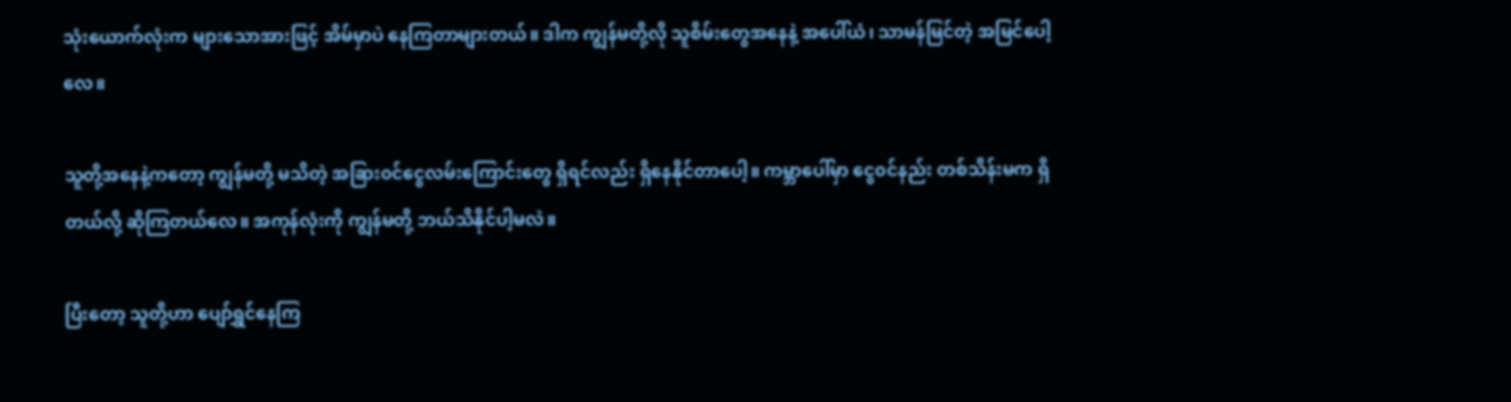သုံးယောက်လုံးက များသောအားဖြင့် အိမ်မှာပဲ နေကြတာများတယ်။ ဒါက ကျွန်မတို့လို သူစိမ်းတွေအနေနဲ့ အပေါ်ယံ၊ သာမန်မြင်တဲ့ အမြင်ပေါ့လေ။

သူတို့အနေနဲ့ကတော့ ကျွန်မတို့ မသိတဲ့ အခြား၀င်ငွေလမ်းကြောင်းတွေ ရှိရင်လည်း ရှိနေနိုင်တာပေါ့။ ကမ္ဘာပေါ်မှာ ငွေ၀င်နည်း တစ်သိန်းမက ရှိတယ်လို့ ဆိုကြတယ်လေ။ အကုန်လုံးကို ကျွန်မတို့ ဘယ်သိနိုင်ပါ့မလဲ။

ပြီးတော့ သူတို့ဟာ ပျော်ရွှင်နေကြ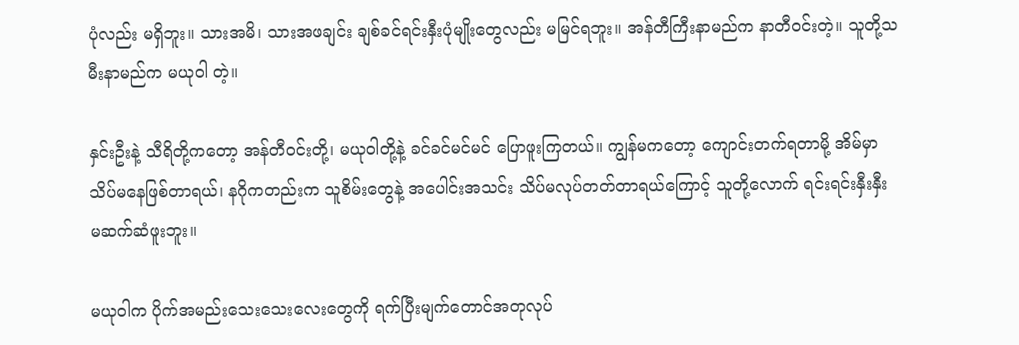ပုံလည်း မရှိဘူး။ သားအမိ၊ သားအဖချင်း ချစ်ခင်ရင်းနှီးပုံမျိုးတွေလည်း မမြင်ရဘူး။ အန်တီကြီးနာမည်က နာတီ၀င်းတဲ့။ သူတို့သမီးနာမည်က မယုဝါ တဲ့။

နှင်းဦးနဲ့ သီရိတို့ကတော့ အန်တီ၀င်းတို့၊ မယုဝါတို့နဲ့ ခင်ခင်မင်မင် ပြောဖူးကြတယ်။ ကျွန်မကတော့ ကျောင်းတက်ရတာမို့ အိမ်မှာ သိပ်မနေဖြစ်တာရယ်၊ နဂိုကတည်းက သူစိမ်းတွေနဲ့ အပေါင်းအသင်း သိပ်မလုပ်တတ်တာရယ်ကြောင့် သူတို့လောက် ရင်းရင်းနှီးနှီး မဆက်ဆံဖူးဘူး။

မယုဝါက ပိုက်အမည်းသေးသေးလေးတွေကို ရက်ပြီးမျက်တောင်အတုလုပ်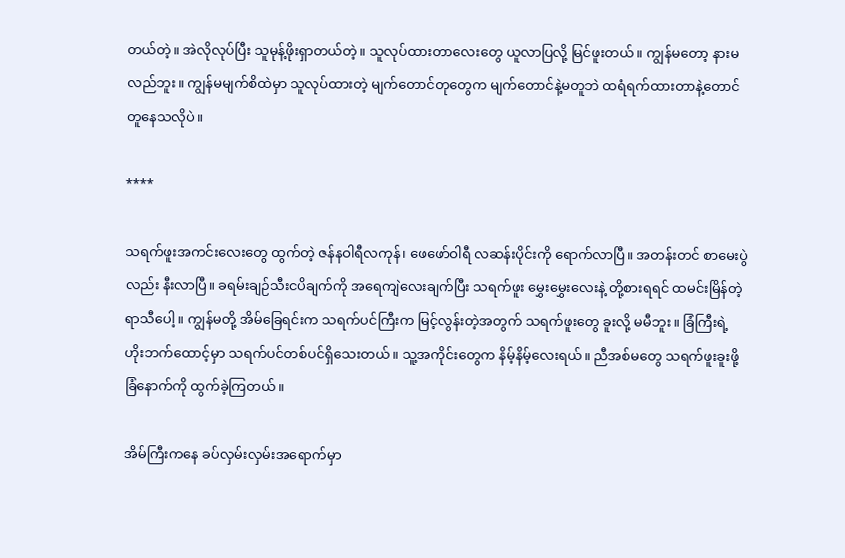တယ်တဲ့။ အဲလိုလုပ်ပြီး သူမုန့်ဖိုးရှာတယ်တဲ့။ သူလုပ်ထားတာလေးတွေ ယူလာပြလို့ မြင်ဖူးတယ်။ ကျွန်မတော့ နားမလည်ဘူး။ ကျွန်မမျက်စိထဲမှာ သူလုပ်ထားတဲ့ မျက်တောင်တုတွေက မျက်တောင်နဲ့မတူဘဲ ထရံရက်ထားတာနဲ့တောင် တူနေသလိုပဲ။

****

သရက်ဖူးအကင်းလေးတွေ ထွက်တဲ့ ဇန်နဝါရီလကုန်၊ ဖေဖော်ဝါရီ လဆန်းပိုင်းကို ရောက်လာပြီ။ အတန်းတင် စာမေးပွဲလည်း နီးလာပြီ။ ခရမ်းချဉ်သီးငပိချက်ကို အရေကျဲလေးချက်ပြီး သရက်ဖူး မွှေးမွှေးလေးနဲ့ တို့စားရရင် ထမင်းမြိန်တဲ့ ရာသီပေါ့။ ကျွန်မတို့ အိမ်ခြေရင်းက သရက်ပင်ကြီးက မြင့်လွန်းတဲ့အတွက် သရက်ဖူးတွေ ခူးလို့ မမီဘူး။ ခြံကြီးရဲ့ ဟိုးဘက်ထောင့်မှာ သရက်ပင်တစ်ပင်ရှိသေးတယ်။ သူ့အကိုင်းတွေက နိမ့်နိမ့်လေးရယ်။ ညီအစ်မတွေ သရက်ဖူးခူးဖို့ ခြံနောက်ကို ထွက်ခဲ့ကြတယ်။

အိမ်ကြီးကနေ ခပ်လှမ်းလှမ်းအရောက်မှာ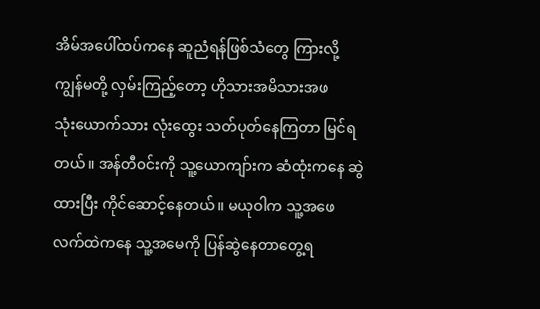အိမ်အပေါ်ထပ်ကနေ ဆူညံရန်ဖြစ်သံတွေ ကြားလို့ ကျွန်မတို့ လှမ်းကြည့်တော့ ဟိုသားအမိသားအဖသုံး‌ယောက်သား လုံးထွေး သတ်ပုတ်နေကြတာ မြင်ရတယ်။ အန်တီ၀င်းကို သူ့‌ယောကျာ်းက ဆံထုံးကနေ ဆွဲထားပြီး ကိုင်ဆောင့်နေတယ်။ မယုဝါက သူ့အဖေလက်ထဲကနေ သူ့အမေကို ပြန်ဆွဲနေတာတွေ့ရ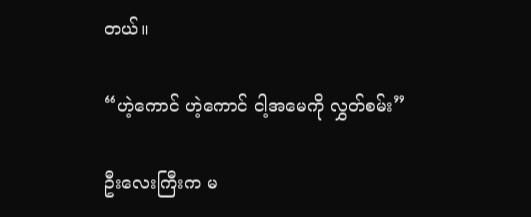တယ်။

“ဟဲ့ကောင် ဟဲ့ကောင် ငါ့အမေကို လွှတ်စမ်း”

ဦးလေးကြီးက မ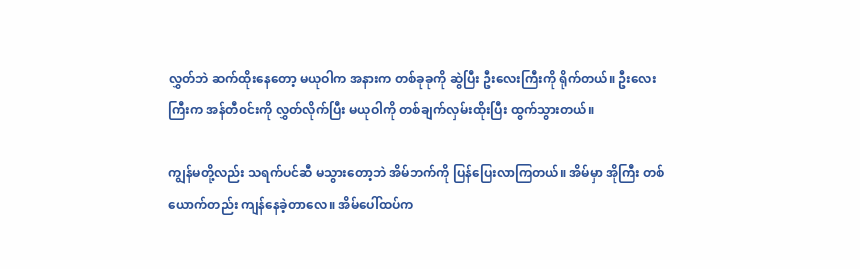လွှတ်ဘဲ ဆက်ထိုးနေတော့ မယုဝါက အနားက တစ်ခုခုကို ဆွဲပြီး ဦးလေးကြီးကို ရိုက်တယ်။ ဦးလေးကြီးက အန်တီ၀င်းကို လွှတ်လိုက်ပြီး မယုဝါကို တစ်ချက်လှမ်းထိုးပြီး ထွက်သွားတယ်။

ကျွန်မတို့လည်း သရက်ပင်ဆီ မသွားတော့ဘဲ အိမ်ဘက်ကို ပြန်ပြေးလာကြတယ်။ အိမ်မှာ အိုကြီး တစ်ယောက်တည်း ကျန်နေခဲ့တာလေ။ အိမ်ပေါ်ထပ်က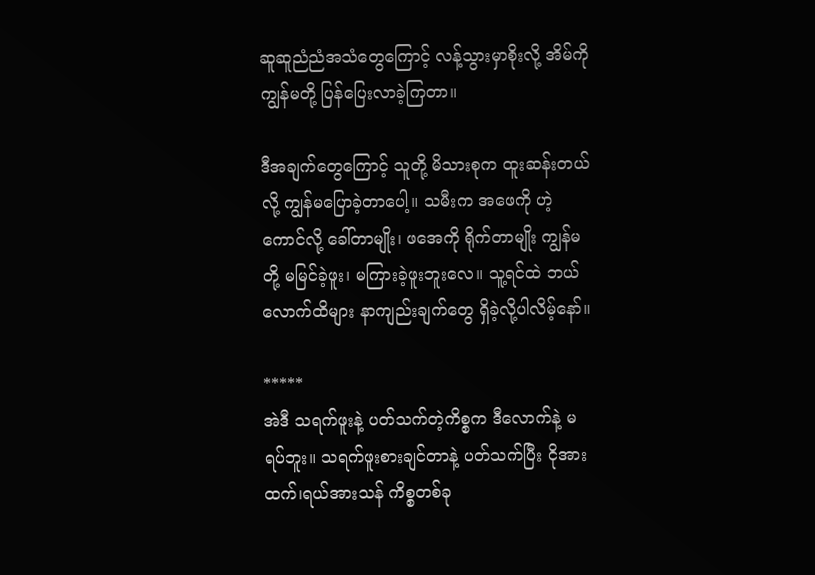ဆူဆူညံညံအသံတွေကြောင့် လန့်သွားမှာစိုးလို့ အိမ်ကို ကျွန်မတို့ ပြန်ပြေးလာခဲ့ကြတာ။

ဒီအချက်တွေကြောင့် သူတို့ မိသားစုက ထူးဆန်းတယ်လို့ ကျွန်မပြောခဲ့တာပေါ့။ သမီးက အဖေကို ဟဲ့ကောင်လို့ ခေါ်တာမျိုး၊ ဖအေကို ရိုက်တာမျိုး ကျွန်မတို့ မမြင်ခဲ့ဖူး၊ မကြားခဲ့ဖူးဘူးလေ။ သူ့ရင်ထဲ ဘယ်လောက်ထိများ နာကျည်းချက်တွေ ရှိခဲ့လို့ပါလိမ့်နော်။

*****
အဲဒီ သရက်ဖူးနဲ့ ပတ်သက်တဲ့ကိစ္စက ဒီလောက်နဲ့ မရပ်ဘူး။ သရက်ဖူးစားချင်တာနဲ့ ပတ်သက်ပြီး ငိုအားထက်၊ရယ်အားသန် ကိစ္စတစ်ခု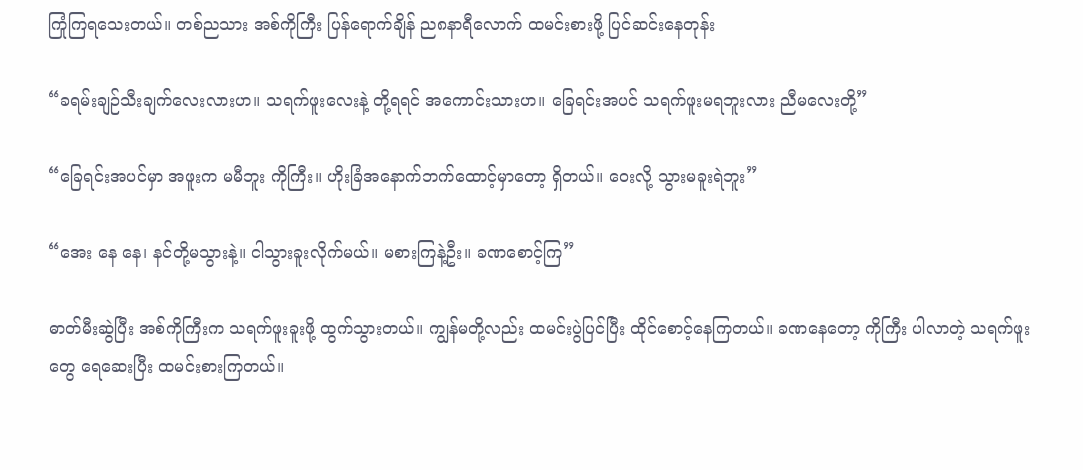ကြုံကြရသေးတယ်။ တစ်ညသား အစ်ကိုကြီး ပြန်ရောက်ချိန် ည၈နာရီလောက် ထမင်းစားဖို့ ပြင်ဆင်းနေတုန်း

“ခရမ်းချဉ်သီးချက်လေးလားဟ။ သရက်ဖူးလေးနဲ့ တို့ရရင် အကောင်းသားဟ။ ခြေရင်းအပင် သရက်ဖူးမရဘူးလား ညီမလေးတို့”

“ခြေရင်းအပင်မှာ အဖူးက မမီဘူး ကိုကြီး။ ဟိုးခြံအနောက်ဘက်ထောင့်မှာတော့ ရှိတယ်။ ဝေးလို့ သွားမခူးရဲဘူး”

“အေး နေ နေ၊ နင်တို့မသွားနဲ့။ ငါသွားခူးလိုက်မယ်။ မစားကြနဲ့ဦး။ ခဏစောင့်ကြ”

ဓာတ်မီးဆွဲပြီး အစ်ကိုကြီးက သရက်ဖူးခူးဖို့ ထွက်သွားတယ်။ ကျွန်မတို့လည်း ထမင်းပွဲပြင်ပြီး ထိုင်စောင့်နေကြတယ်။ ခဏနေတော့ ကိုကြီး ပါလာတဲ့ သရက်ဖူးတွေ ရေဆေးပြီး ထမင်းစားကြတယ်။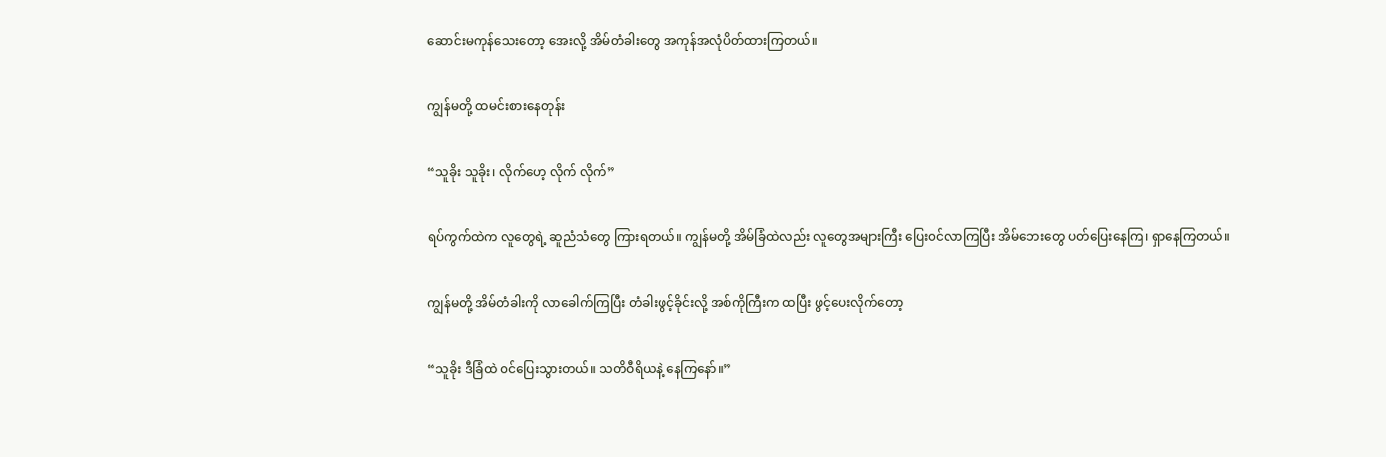ဆောင်းမကုန်သေးတော့ အေးလို့ အိမ်တံခါးတွေ အကုန်အလုံပိတ်ထားကြတယ်။

ကျွန်မတို့ ထမင်းစားနေတုန်း

“သူခိုး သူခိုး၊ လိုက်ဟေ့ လိုက် လိုက်”

ရပ်ကွက်ထဲက လူတွေရဲ့ ဆူညံသံတွေ ကြားရတယ်။ ကျွန်မတို့ အိမ်ခြံထဲလည်း လူတွေအများကြီး ပြေး၀င်လာကြပြီး အိမ်ဘေးတွေ ပတ်ပြေးနေကြ၊ ရှာနေကြတယ်။

ကျွန်မတို့ အိမ်တံခါးကို လာခေါက်ကြပြီး တံခါးဖွင့်ခိုင်းလို့ အစ်ကိုကြီးက ထပြီး ဖွင့်ပေးလိုက်တော့

“သူခိုး ဒီခြံထဲ ၀င်ပြေးသွားတယ်။ သတိဝီရိယနဲ့ နေကြနော်။”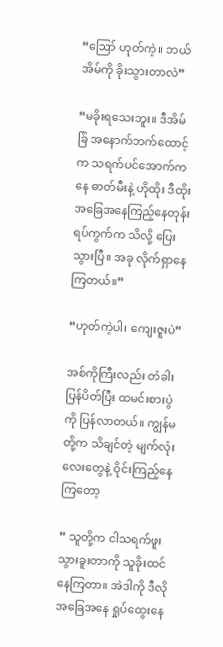“ဪ ဟုတ်ကဲ့။ ဘယ်အိမ်ကို ခိုးသွားတာလဲ”

“မခိုးရသေးဘူး။ ဒီအိမ်ခြံ အနောက်ဘက်ထောင့်က သရက်ပင်အောက်ကနေ ဓာတ်မီးနဲ့ ဟိုထိုး ဒီထိုး အခြေအနေကြည့်နေတုန်း ရပ်ကွက်က သိလို့ ပြေးသွားပြီ။ အခု လိုက်ရှာနေကြတယ်။”

“ဟုတ်ကဲ့ပါ၊ ကျေးဇူးပဲ”

အစ်ကိုကြီးလည်း တံခါးပြန်ပိတ်ပြီး ထမင်းစားပွဲကို ပြန်လာတယ်။ ကျွန်မတို့က သိချင်တဲ့ မျက်လုံးလေးတွေနဲ့ ဝိုင်းကြည့်နေကြတော့

” သူတို့က ငါသရက်ဖူးသွားခူးတာကို သူခိုးထင်နေကြတာ။ အဲဒါကို ဒီလို အခြေအနေ ရှုပ်ထွေးနေ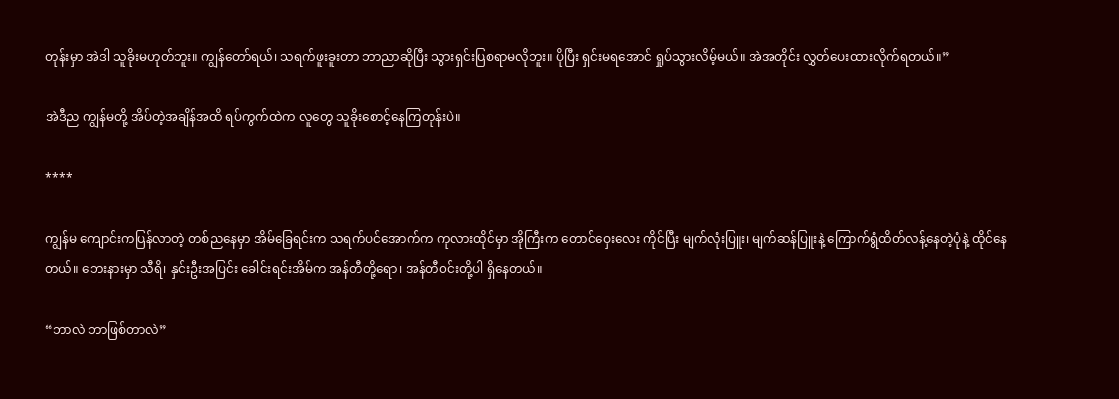တုန်းမှာ အဲဒါ သူခိုးမဟုတ်ဘူး။ ကျွန်တော်ရယ်၊ သရက်ဖူးခူးတာ ဘာညာဆိုပြီး သွားရှင်းပြစရာမလိုဘူး။ ပိုပြီး ရှင်းမရအောင် ရှုပ်သွားလိမ့်မယ်။ အဲအတိုင်း လွှတ်ပေးထားလိုက်ရတယ်။”

အဲဒီည ကျွန်မတို့ အိပ်တဲ့အချိန်အထိ ရပ်ကွက်ထဲက လူတွေ သူခိုးစောင့်နေကြတုန်းပဲ။

****

ကျွန်မ ကျောင်းကပြန်လာတဲ့ တစ်ညနေမှာ အိမ်ခြေရင်းက သရက်ပင်အောက်က ကုလားထိုင်မှာ အိုကြီးက တောင်ဝှေးလေး ကိုင်ပြီး မျက်လုံးပြူး၊ မျက်ဆန်ပြူးနဲ့ ‌ကြောက်ရွံထိတ်လန့်နေတဲ့ပုံနဲ့ ထိုင်နေတယ်။ ဘေးနားမှာ သီရိ၊ နှင်းဦးအပြင်း ခေါင်းရင်းအိမ်က အန်တီတို့ရော၊ အန်တီ၀င်းတို့ပါ ရှိနေတယ်။

“ဘာလဲ ဘာဖြစ်တာလဲ”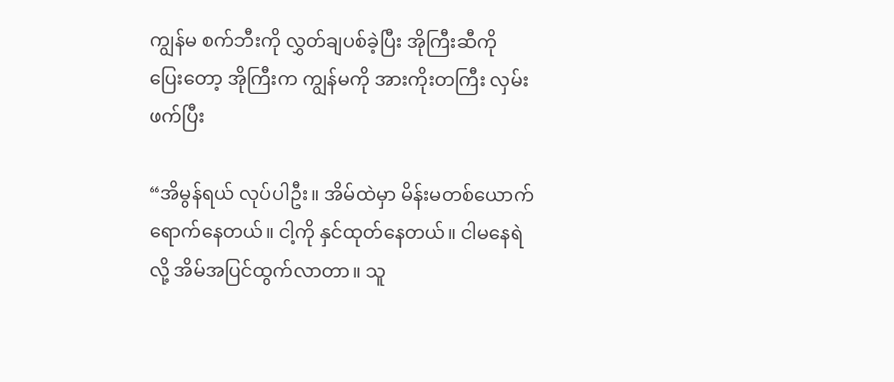ကျွန်မ စက်ဘီးကို လွှတ်ချပစ်ခဲ့ပြီး အိုကြီးဆီကို ပြေးတော့ အိုကြီးက ကျွန်မကို အားကိုးတကြီး လှမ်းဖက်ပြီး

“အိမွန်ရယ် လုပ်ပါဦး။ အိမ်ထဲမှာ မိန်းမတစ်ယောက်ရောက်နေတယ်။ ငါ့ကို နှင်ထုတ်နေတယ်။ ငါမနေရဲလို့ အိမ်အပြင်ထွက်လာတာ။ သူ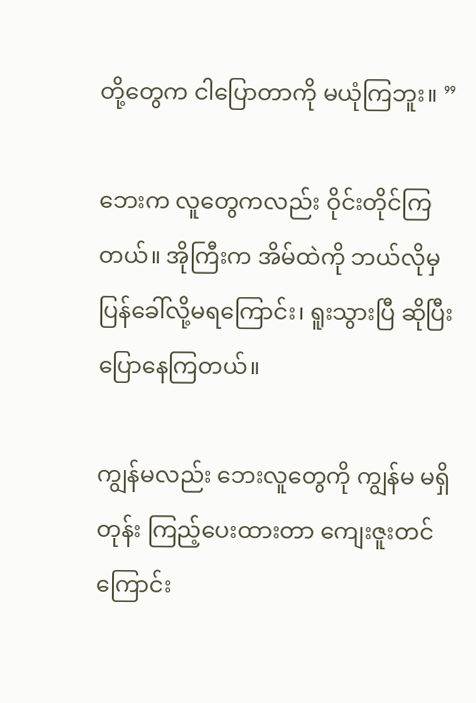တို့တွေက ငါပြောတာကို မယုံကြဘူး။ ”

ဘေးက လူတွေကလည်း ဝိုင်းတိုင်ကြတယ်။ အိုကြီးက အိမ်ထဲကို ဘယ်လိုမှ ပြန်ခေါ်လို့မရကြောင်း၊ ရူးသွားပြီ ဆိုပြီး ပြောနေကြတယ်။

ကျွန်မလည်း ဘေးလူတွေကို ကျွန်မ မရှိတုန်း ကြည့်ပေးထားတာ ကျေးဇူးတင်ကြောင်း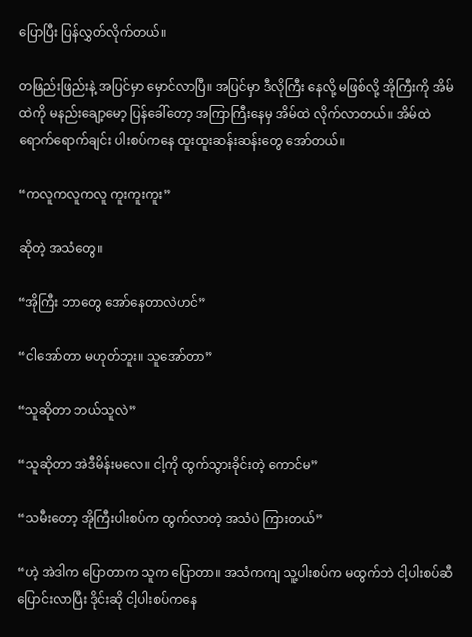ပြောပြီး ပြန်လွှတ်လိုက်တယ်။

တဖြည်းဖြည်းနဲ့ အပြင်မှာ မှောင်လာပြီ။ အပြင်မှာ ဒီလိုကြီး နေလို့ မဖြစ်လို့ အိုကြီးကို အိမ်ထဲကို မနည်းချော့မော့ ပြန်ခေါ်တော့ အကြာကြီးနေမှ အိမ်ထဲ လိုက်လာတယ်။ အိမ်ထဲ ရောက်ရောက်ချင်း ပါးစပ်ကနေ ထူးထူးဆန်းဆန်းတွေ အော်တယ်။

“ကလူကလူကလူ ကူးကူးကူး”

ဆိုတဲ့ အသံတွေ။

“အိုကြီး ဘာတွေ အော်နေတာလဲဟင်”

“ငါအော်တာ မဟုတ်ဘူး။ သူအော်တာ”

“သူဆိုတာ ဘယ်သူလဲ”

“သူဆိုတာ အဲဒီမိန်းမလေ။ ငါ့ကို ထွက်သွားခိုင်းတဲ့ ကောင်မ”

“သမီးတော့ အိုကြီးပါးစပ်က ထွက်လာတဲ့ အသံပဲ ကြားတယ်”

“ဟဲ့ အဲဒါက ပြောတာက သူက ပြောတာ။ အသံကကျ သူ့ပါးစပ်က မထွက်ဘဲ ငါ့ပါးစပ်ဆီ ပြောင်းလာပြီး ဒိုင်းဆို ငါ့ပါးစပ်ကနေ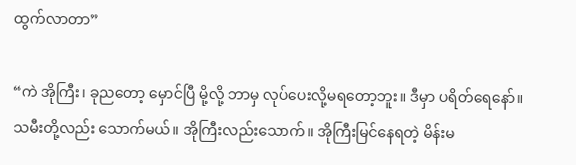ထွက်လာတာ”

“ကဲ အိုကြီး၊ ခုညတော့ မှောင်ပြီ မို့လို့ ဘာမှ လုပ်ပေးလို့မရတော့ဘူး။ ဒီမှာ ပရိတ်ရေနော်။ သမီးတို့လည်း သောက်မယ်။ အိုကြီးလည်းသောက်။ အိုကြီးမြင်နေရတဲ့ မိန်းမ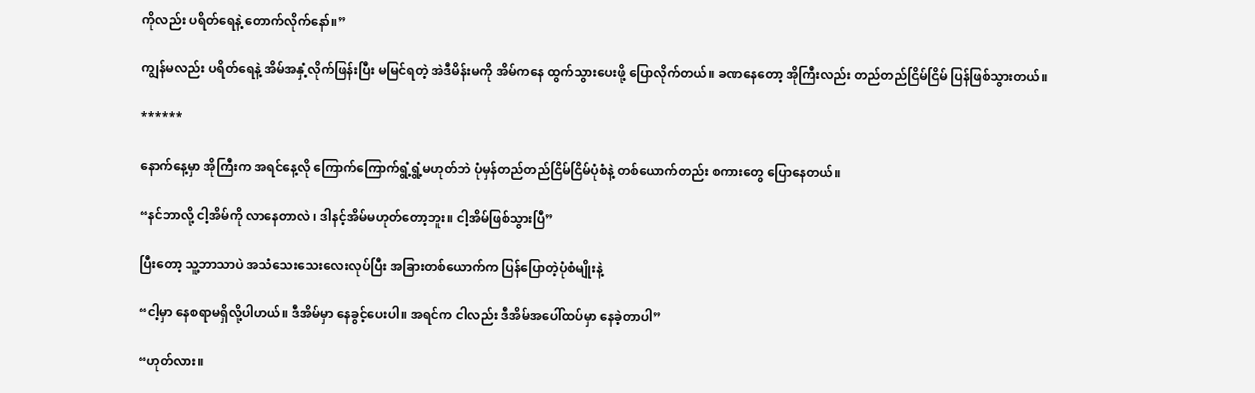ကိုလည်း ပရိတ်ရေနဲ့ တောက်လိုက်နော်။”

ကျွန်မလည်း ပရိတ်ရေနဲ့ အိမ်အနှံ့လိုက်ဖြန်းပြီး မမြင်ရတဲ့ အဲဒီမိန်းမကို အိမ်ကနေ ထွက်သွားပေးဖို့ ပြောလိုက်တယ်။ ခဏနေတော့ အိုကြီးလည်း တည်တည်ငြိမ်ငြိမ် ပြန်ဖြစ်သွားတယ်။

******

နောက်နေ့မှာ အိုကြီးက အရင်နေ့လို ကြောက်ကြောက်ရွံ့ရွံ့မဟုတ်ဘဲ ပုံမှန်တည်တည်ငြိမ်ငြိမ်ပုံစံနဲ့ တစ်ယောက်တည်း စကားတွေ ပြောနေတယ်။

“နင်ဘာလို့ ငါ့အိမ်ကို လာနေတာလဲ ၊ ဒါနင့်အိမ်မဟုတ်တော့ဘူး။ ငါ့အိမ်ဖြစ်သွားပြီ”

ပြီးတော့ သူ့ဘာသာပဲ အသံသေးသေးလေးလုပ်ပြီး အခြားတစ်ယောက်က ပြန်ပြောတဲ့ပုံစံမျိုးနဲ့

“ငါ့မှာ နေစရာမရှိလို့ပါဟယ်။ ဒီအိမ်မှာ နေခွင့်ပေးပါ။ အရင်က ငါလည်း ဒီအိမ်အပေါ်ထပ်မှာ နေခဲ့တာပါ”

“ဟုတ်လား။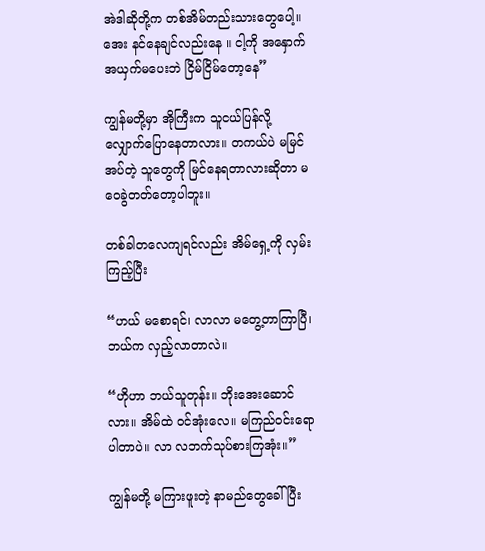အဲဒါဆိုတို့က တစ်အိမ်တည်းသား‌တွေပေါ့။ အေး နင်နေချင်လည်းနေ ။ ငါ့ကို အနှောက်အယှက်မပေးဘဲ ငြိမ်ငြိမ်တော့နေ”

ကျွန်မတို့မှာ အိုကြီးက သူငယ်ပြန်လို့ လျှောက်ပြောနေတာလား။ တကယ်ပဲ မမြင်အပ်တဲ့ သူတွေကို မြင်နေရတာလားဆိုတာ မဝေခွဲတတ်တော့ပါဘူး။

တစ်ခါတလေကျရင်လည်း အိမ်ရှေ့ကို လှမ်းကြည့်ပြီး

“ဟယ် မစောရင်၊ လာလာ မတွေ့တာကြာပြီ၊ ဘယ်က လှည့်လာတာလဲ။

“ဟိုဟာ ဘယ်သူတုန်း။ ဘိုး‌အေးဆောင်လား။ အိမ်ထဲ ၀င်အုံးလေ။ မကြည်၀င်းရော ပါတာပဲ။ လာ လဘက်သုပ်စားကြအုံး။”

ကျွန်မတို့ မကြားဖူးတဲ့ နာမည်တွေခေါ်ပြီး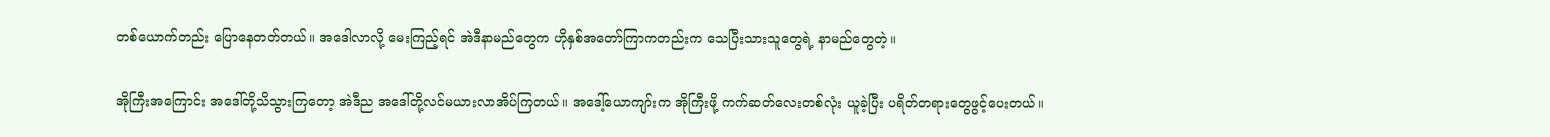တစ်ယောက်တည်း ပြောနေတတ်တယ်။ အဒေါလာလို့ မေးကြည့်ရင် အဲဒီနာမည်တွေက ဟိုနှစ်အတော်ကြာကတည်းက သေပြီးသားသူတွေရဲ့ နာမည်တွေတဲ့။

အိုကြီးအကြောင်း အဒေါ်တို့သိသွားကြတော့ အဲဒီည အဒေါ်တို့လင်မယားလာအိပ်ကြတယ်။ အဒေါ့်‌ယောကျာ်းက အိုကြီးဖို့ ကက်ဆတ်လေးတစ်လုံး ယူခဲ့ပြီး ပရိတ်တရားတွေဖွင့်ပေးတယ်။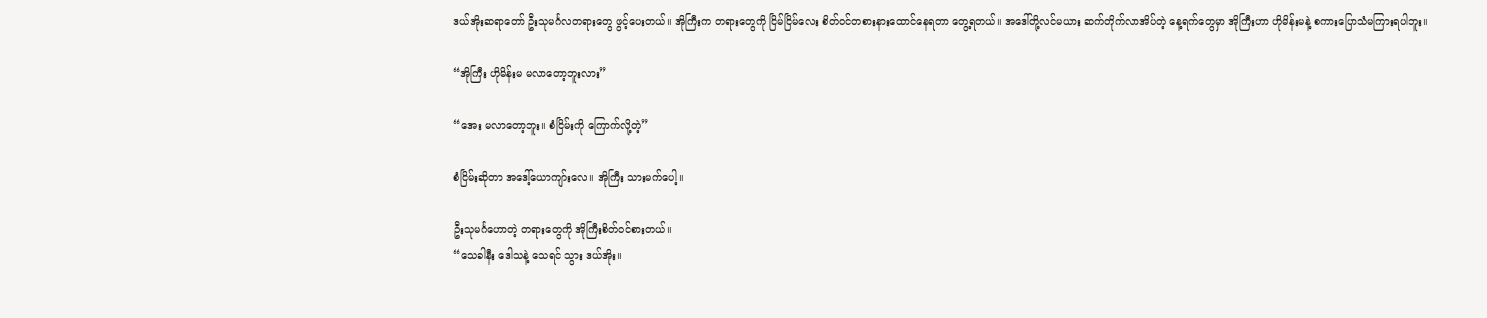ဒယ်အိုးဆရာတော် ဦးသုမင်္ဂလတရားတွေ ဖွင့်ပေးတယ်။ အိုကြီးက တရားတွေကို ငြိမ်ငြိမ်လေး စိတ်၀င်တစားနားထောင်နေရတာ တွေ့ရတယ်။ အဒေါ်တို့လင်မယား ဆက်တိုက်လာအိပ်တဲ့ နေ့ရက်တွေမှာ အိုကြီးဟာ ဟိုမိန်းမနဲ့ စကားပြောသံမကြားရပါဘူး။

“အိုကြီး ဟိုမိန်းမ မလာတော့ဘူးလား”

“အေး မလာတော့ဘူး။ စံငြိမ်းကို ကြောက်လို့တဲ့”

စံငြိမ်းဆိုတာ အဒေါ့်ယောကျာ်းလေ။ အိုကြီး သားမက်ပေါ့။

ဦးသုမင်္ဂဟောတဲ့ တရားတွေကို အိုကြီးစိတ်၀င်စားတယ်။
“သေခါနီး ဒေါသနဲ့ သေရင် သွား ဒယ်အိုး။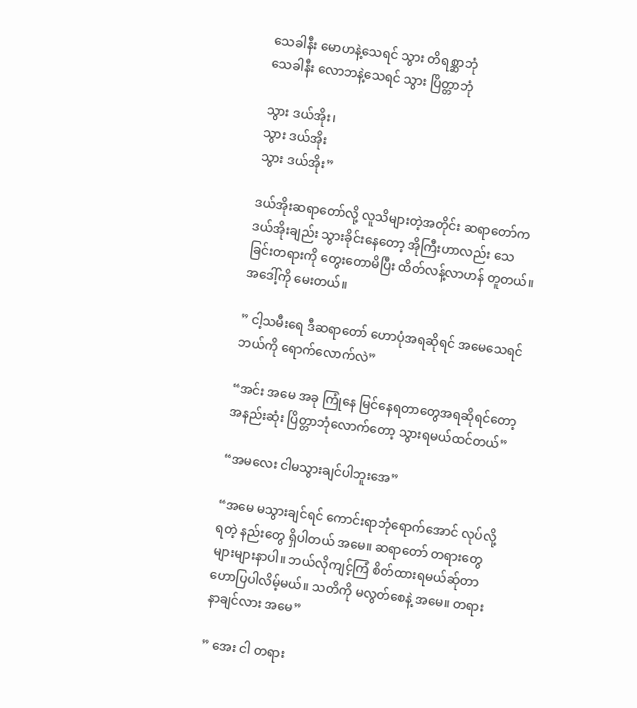သေခါနီး မောဟနဲ့သေရင် သွား တိရစ္ဆာဘုံ
သေခါနီး လောဘနဲ့သေရင် သွား ပြိတ္တာဘုံ

သွား ဒယ်အိုး၊
သွား ဒယ်အိုး
သွား ဒယ်အိုး”

ဒယ်အိုးဆရာတော်လို့ လူသိများတဲ့အတိုင်း ဆရာတော်က ဒယ်အိုးချည်း သွားခိုင်းနေတော့ အိုကြီးဟာလည်း သေခြင်းတရားကို တွေးတောမိပြီး ထိတ်လန့်လာဟန် တူတယ်။ အဒေါ့်ကို မေးတယ်။

” ငါ့သမီးရေ ဒီဆရာတော် ဟောပုံအရဆိုရင် အမေသေရင် ဘယ်ကို ရောက်လောက်လဲ”

“အင်း အမေ အခု ကြုံနေ မြင်နေရတာတွေအရဆိုရင်တော့ အနည်းဆုံး ပြိတ္တာဘုံလောက်တော့ သွားရမယ်ထင်တယ်”

“အမလေး ငါမသွားချင်ပါဘူးအေ”

“အမေ မသွားချင်ရင် ကောင်းရာဘုံရောက်အောင် လုပ်လို့ရတဲ့ နည်းတွေ ရှိပါတယ် အမေ။ ဆရာတော် တရားတွေ များများနာပါ။ ဘယ်လိုကျင့်ကြံ စိတ်ထားရမယ်ဆ်ုတာ ဟောပြပါလိမ့်မယ်။ သတိကို မလွတ်စေနဲ့ အမေ။ တရားနာချင်လား အမေ”

” အေး ငါ တရား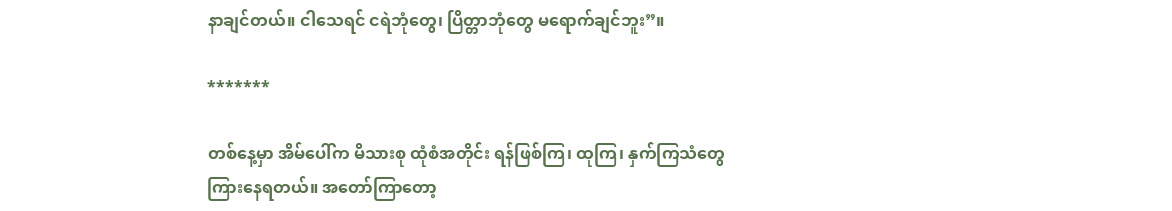နာချင်တယ်။ ငါသေရင် ငရဲဘုံတွေ၊ ပြိတ္တာဘုံတွေ မရောက်ချင်ဘူး”။

*******

တစ်နေ့မှာ အိမ်ပေါ်က မိသားစု ထုံစံအတိုင်း ရန်ဖြစ်ကြ၊ ထုကြ၊ နှက်ကြသံတွေ ကြားနေရတယ်။ အတော်ကြာတော့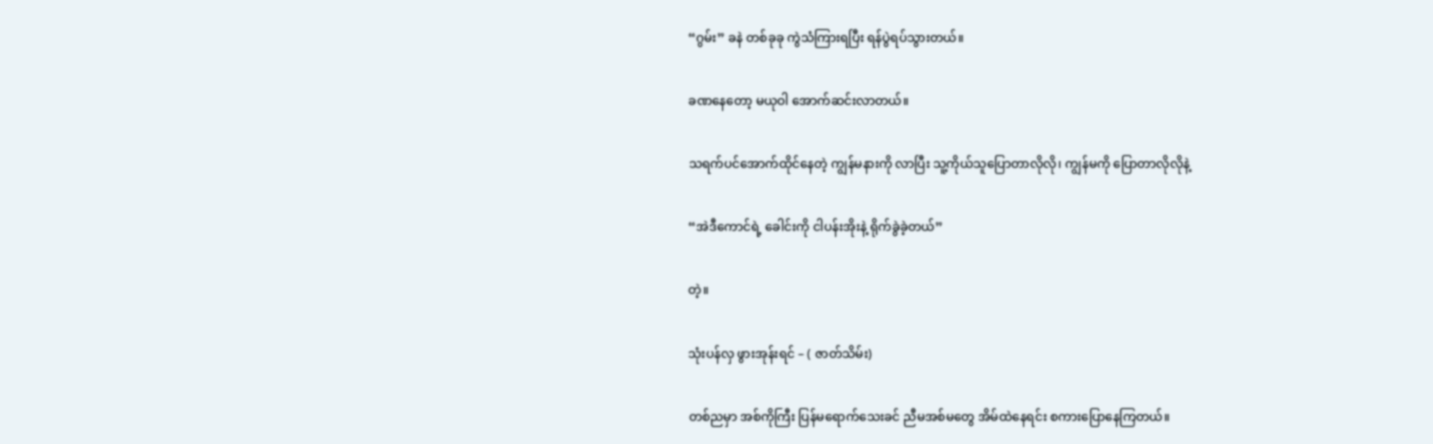“ဂွမ်း” ခနဲ တစ်ခုခု ကွဲသံကြားရပြီး ရန်ပွဲရပ်သွားတယ်။

ခဏနေတော့ မယုဝါ အောက်ဆင်းလာတယ်။

သရက်ပင်အောက်ထိုင်နေတဲ့ ကျွန်မနားကို လာပြီး သူ့ကိုယ်သူပြောတာလိုလို၊ ကျွန်မကို ပြောတာလိုလိုနဲ့

“အဲဒီကောင်ရဲ့ ခေါင်းကို ငါပန်းအိုးနဲ့ ရိုက်ခွဲခဲ့တယ်”

တဲ့။

သုံးပန်လှ ဖွားအုန်းရင် – ( ဇာတ်သိမ်း)

တစ်ညမှာ အစ်ကိုကြီး ပြန်မရောက်သေးခင် ညီမအစ်မတွေ အိမ်ထဲနေရင်း စကားပြောနေကြတယ်။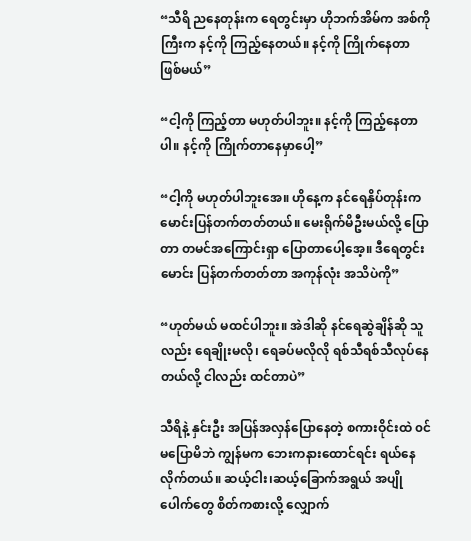“သီရိ ညနေတုန်းက ရေတွင်းမှာ ဟိုဘက်အိမ်က အစ်ကိုကြီးက နင့်ကို ကြည့်နေတယ်။ နင့်ကို ကြိုက်နေတာ ဖြစ်မယ်”

“ငါ့ကို ကြည့်တာ မဟုတ်ပါဘူး။ နင့်ကို ကြည့်နေတာပါ။ နင့်ကို ကြိုက်တာနေမှာပေါ့”

“ငါ့ကို မဟုတ်ပါဘူးအေ။ ဟိုနေ့က နင်ရေနှိပ်တုန်းက မောင်းပြန်တက်တတ်တယ်။ မေးရိုက်မိဦးမယ်လို့ ပြောတာ တမင်အကြောင်းရှာ ပြောတာပေါ့အေ့။ ဒီရေတွင်းမောင်း ပြန်တက်တတ်တာ အကုန်လုံး အသိပဲကို”

“ဟုတ်မယ် မထင်ပါဘူး။ အဲဒါဆို နင်ရေဆွဲချိန်ဆို သူလည်း ရေချိုးမလို၊ ရေခပ်မလိုလို ရစ်သီရစ်သီလုပ်နေတယ်လို့ ငါလည်း ထင်တာပဲ”

သီရိနဲ့ နှင်းဦး အပြန်အလှန်ပြောနေတဲ့ စကားဝိုင်းထဲ ၀င်မပြောမိဘဲ ကျွန်မက ဘေးကနားထောင်ရင်း ရယ်နေလိုက်တယ်။ ဆယ့်ငါး၊ဆယ့်ခြောက်အရွယ် အပျိုပေါက်တွေ စိတ်ကစားလို့ လျှောက်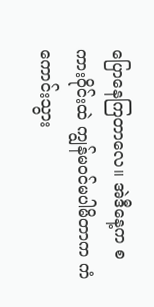ပြောနေကြတာလေ။ အဲဒီနေ့က စကားဝိုင်းထဲ ကျွန်မ၀င်မပါမိတာက ကံကောင်းသွား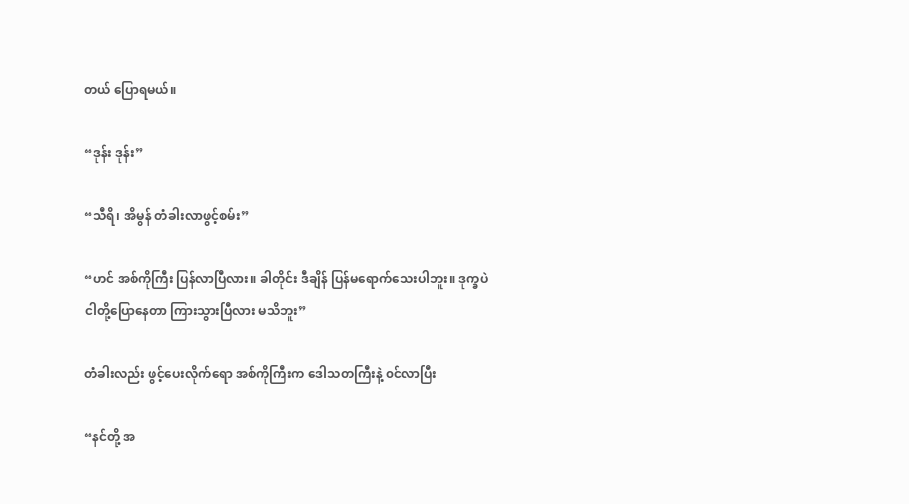တယ် ပြောရမယ်။

“ဒုန်း ဒုန်း”

“သီရိ၊ အိမွန် တံခါးလာဖွင့်စမ်း”

“ဟင် အစ်ကိုကြီး ပြန်လာပြီလား။ ခါတိုင်း ဒီချိန် ပြန်မရောက်သေးပါဘူး။ ဒုက္ခပဲ ငါတို့ပြောနေတာ ကြားသွားပြီလား မသိဘူး”

တံခါးလည်း ဖွင့်ပေးလိုက်ရော အစ်ကိုကြီးက ဒေါသတကြီးနဲ့ ၀င်လာပြီး

“နင်တို့ အ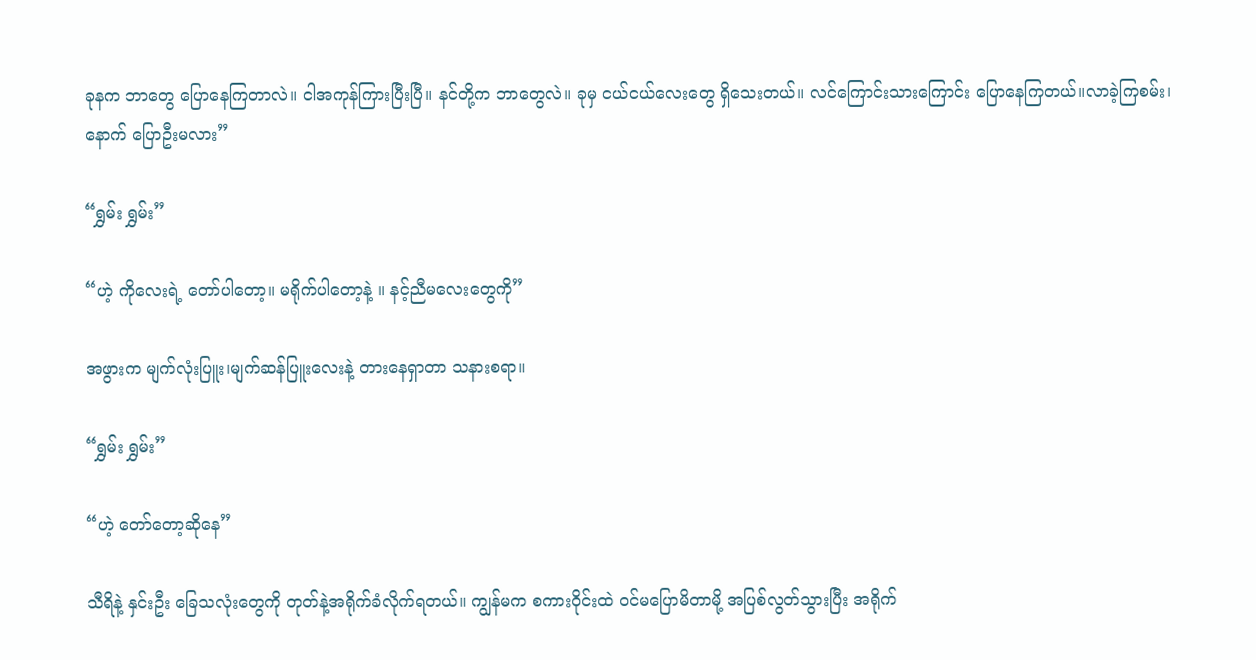ခုနက ဘာတွေ ပြောနေကြတာလဲ။ ငါအကုန်ကြားပြီးပြီ။ နင်တို့က ဘာတွေလဲ။ ခုမှ ငယ်ငယ်လေးတွေ ရှိသေးတယ်။ လင်ကြောင်းသားကြောင်း ပြောနေကြတယ်။လာခဲ့ကြစမ်း၊ နောက် ပြောဦးမလား”

“ရွှမ်း ရွှမ်း”

“ဟဲ့ ကိုလေးရဲ့ တော်ပါတော့။ မရိုက်ပါတော့နဲ့ ။ နင့်ညီမလေးတွေကို”

အဖွားက မျက်လုံးပြူး၊မျက်ဆန်ပြူးလေးနဲ့ တားနေရှာတာ သနားစရာ။

“ရွှမ်း ရွှမ်း”

“ဟဲ့ တော်တော့ဆိုနေ”

သီရိနဲ့ နှင်းဦး ခြေသလုံးတွေကို တုတ်နဲ့အရိုက်ခံလိုက်ရတယ်။ ကျွန်မက စကားဝိုင်းထဲ ၀င်မပြောမိတာမို့ အပြစ်လွတ်သွားပြီး အရိုက်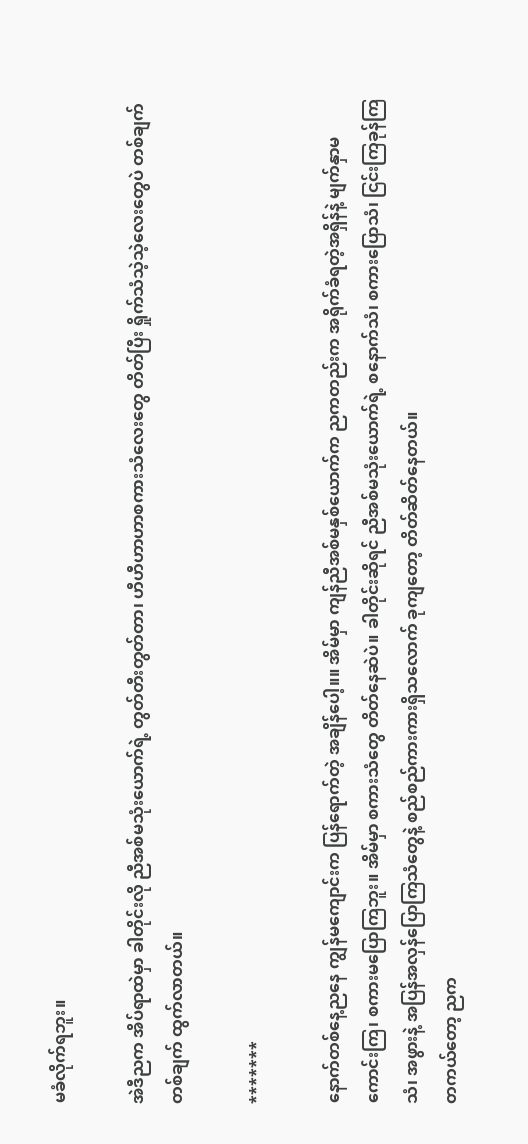မခံလိုက်ရဘူး။

အဲဒီညက အိပ်ရာထဲမှာ ခါတိုင်းလို ညီအစ်မသုံးယောက်ရဲ့ တွတ်တီးတွတ်တာ၊ ဟီဟီဟာဟာစကားသံလေးတွေ တိတ်ပြီး ရှိုက်သံသဲ့သဲ့လေးတွေပဲ တစ်ချက်တစ်ချက် ထွက်လာတယ်။

*******

နောက်တစ်နေ့ညနေ ကျွန်မကျောင်းက ပြန်ရောက်တဲ့ အချိန်ပေါ့။။ အိမ်မှာ ကျန်ညီအစ်မနှစ်ယောက်က ညကတည်းက အရိုက်ခံရတဲ့အရှိန်နဲ့ မျက်နှာမကောင်းကြ၊ စကားမပြောကြဘူး။ အိမ်မှာ စကားသံတွေ တိတ်နေဆဲပဲ။ ခါတိုင်းဆိုရင် ညီအစ်မသုံးယောက်ရဲ့ စနောက်သံ၊ စကားပြောသံ၊ ငြင်းကြခုန်ကြသံ၊ အဖွားနဲ့ အပြန်အလှန်ပြောကြသံတွေနဲ့ စည်စည်ကားကားရှိသလောက် ခုကျတော့ တိတ်ဆိတ်နေတယ်။
တကယ်တော့ ညက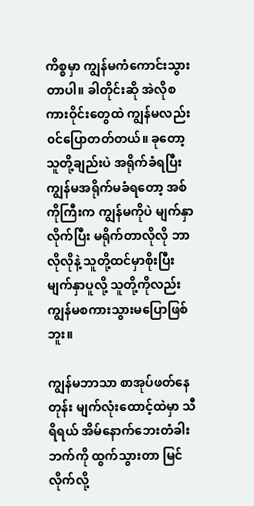ကိစ္စမှာ ကျွန်မကံကောင်းသွားတာပါ။ ခါတိုင်းဆို အဲလိုစကားဝိုင်းတွေထဲ ကျွန်မလည်း ၀င်ပြောတတ်တယ်။ ခုတော့ သူတို့ချည်းပဲ အရိုက်ခံရပြီး ကျွန်မအရိုက်မခံရတော့ အစ်ကိုကြီးက ကျွန်မကိုပဲ မျက်နှာလိုက်ပြီး မရိုက်တာလိုလို ဘာလိုလိုနဲ့ သူတို့ထင်မှာစိုးပြီး မျက်နှာပူလို့ သူတို့ကိုလည်း ကျွန်မစကားသွားမပြောဖြစ်ဘူး။

ကျွန်မဘာသာ စာအုပ်ဖတ်နေတုန်း မျက်လုံးထောင့်ထဲမှာ သီရိရယ် အိမ်နောက်ဘေးတံခါးဘက်ကို ထွက်သွားတာ မြင်လိုက်လို့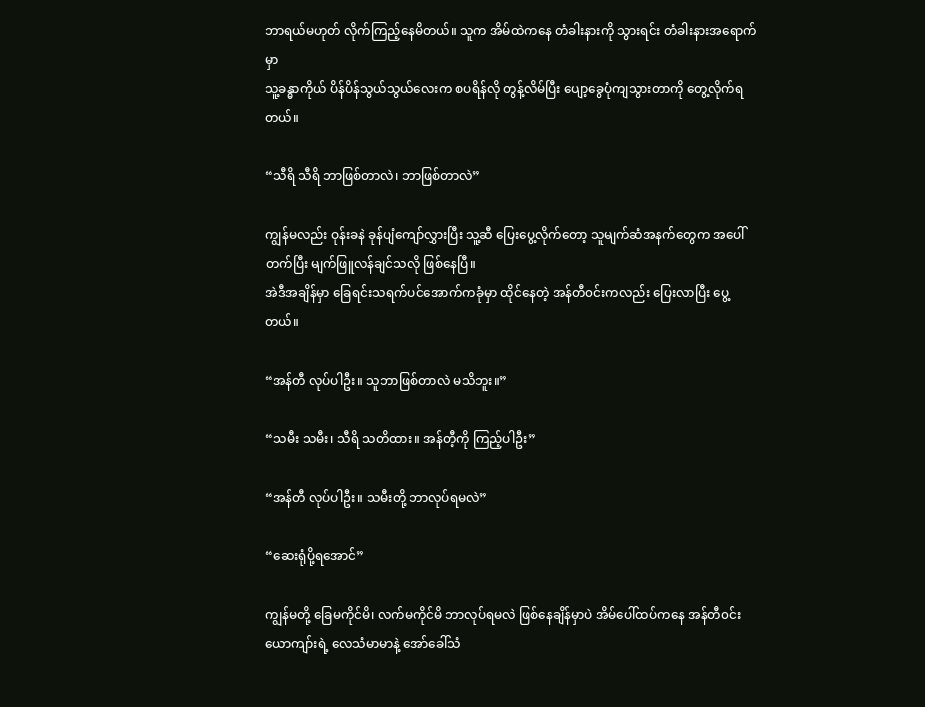ဘာရယ်မဟုတ် လိုက်ကြည့်နေမိတယ်။ သူက အိမ်ထဲကနေ တံခါးနားကို သွားရင်း တံခါးနားအရောက်မှာ
သူ့ခန္ဓာကိုယ် ပိန်ပိန်သွယ်သွယ်လေးက စပရိန်လို တွန့်လိမ်ပြီး ပျော့ခွေပုံကျသွားတာကို တွေ့လိုက်ရတယ်။

“သီရိ သီရိ ဘာဖြစ်တာလဲ၊ ဘာဖြစ်တာလဲ”

ကျွန်မလည်း ဝုန်းခနဲ ခုန်ပျံကျော်လွှားပြီး သူ့ဆီ ပြေးပွေ့လိုက်တော့ သူမျက်ဆံအနက်တွေက အပေါ်တက်ပြီး မျက်ဖြူလန်ချင်သလို ဖြစ်နေပြီ။
အဲဒီအချိန်မှာ ခြေရင်းသရက်ပင်အောက်ကခုံမှာ ထိုင်နေတဲ့ အန်တီ၀င်းကလည်း ပြေးလာပြီး ပွေ့တယ်။

“အန်တီ လုပ်ပါဦး။ သူဘာဖြစ်တာလဲ မသိဘူး။”

“သမီး သမီး၊ သီရိ သတိထား။ အန်တီ့ကို ကြည့်ပါဦး”

“အန်တီ လုပ်ပါဦး။ သမီးတို့ ဘာလုပ်ရမလဲ”

“ဆေးရုံပို့ရအောင်”

ကျွန်မတို့ ခြေမကိုင်မိ၊ လက်မကိုင်မိ ဘာလုပ်ရမလဲ ဖြစ်နေချိန်မှာပဲ အိမ်ပေါ်ထပ်ကနေ အန်တီ၀င်းယောကျာ်းရဲ့ လေသံမာမာနဲ့ အော်ခေါ်သံ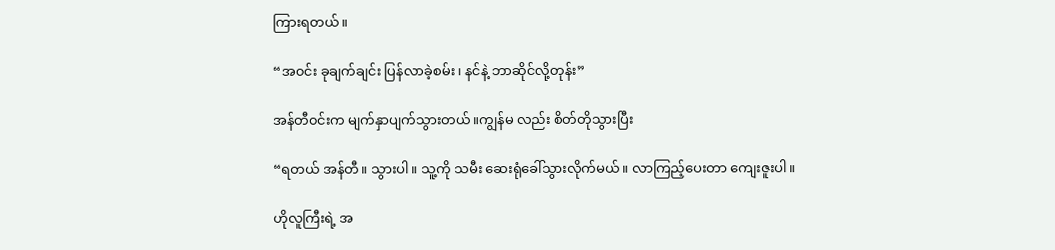ကြားရတယ်။

“အ၀င်း ခုချက်ချင်း ပြန်လာခဲ့စမ်း၊ နင်နဲ့ ဘာဆိုင်လို့တုန်း”

အန်တီ၀င်းက မျက်နှာပျက်သွားတယ်။ကျွန်မ လည်း စိတ်တိုသွားပြီး

“ရတယ် အန်တီ။ သွားပါ။ သူ့ကို သမီး ဆေးရုံခေါ်သွားလိုက်မယ်။ လာကြည့်ပေးတာ ကျေးဇူးပါ။

ဟိုလူကြီးရဲ့ အ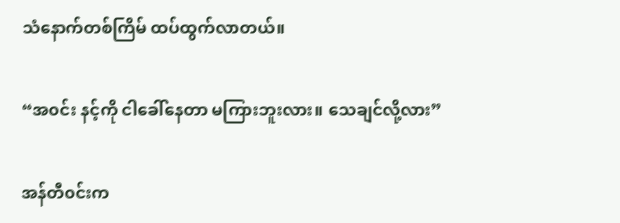သံနောက်တစ်ကြိမ် ထပ်ထွက်လာတယ်။

“အ၀င်း နင့်ကို ငါခေါ်နေတာ မကြားဘူးလား။ သေချင်လို့လား”

အန်တီ၀င်းက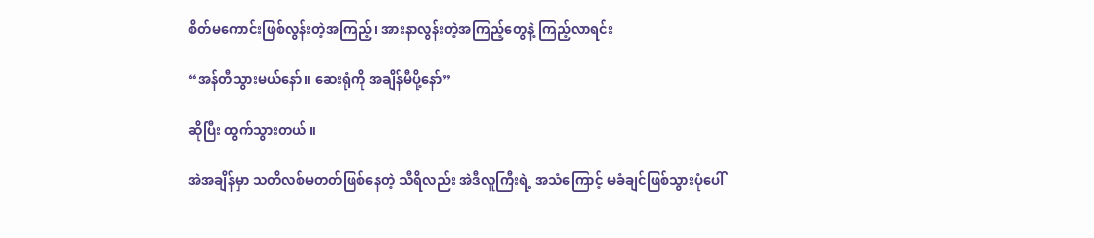စိတ်မကောင်းဖြစ်လွန်းတဲ့အကြည့်၊ အားနာလွန်းတဲ့အကြည့်တွေနဲ့ ကြည့်လာရင်း

“အန်တီသွားမယ်နော်။ ဆေးရုံကို အချိန်မီပို့နော်”

ဆိုပြီး ထွက်သွားတယ်။

အဲအချိန်မှာ သတိလစ်မတတ်ဖြစ်နေတဲ့ သီရိလည်း အဲဒီလူကြီးရဲ့ အသံကြောင့် မခံချင်ဖြစ်သွားပုံပေါ်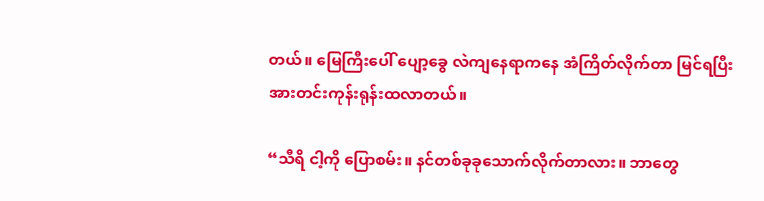တယ်။ မြေကြီးပေါ် ပျော့ခွေ လဲကျနေရာကနေ အံကြိတ်လိုက်တာ မြင်ရပြီး အားတင်းကုန်းရုန်းထလာတယ်။

“သီရိ ငါ့ကို ပြောစမ်း။ နင်တစ်ခုခုသောက်လိုက်တာလား။ ဘာတွေ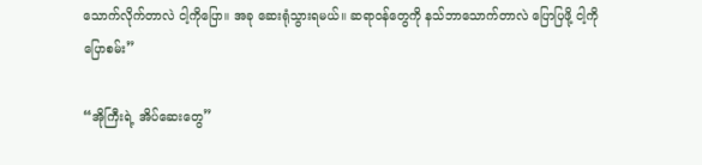သောက်လိုက်တာလဲ ငါ့ကိုပြော။ အခု ဆေးရုံသွားရမယ်။ ဆရာ၀န်တွေကို နသ်ဘာသောက်တာလဲ ပြောပြဖို့ ငါ့ကို ပြောစမ်း”

“အိုကြီးရဲ့ အိပ်‌ဆေးတွေ”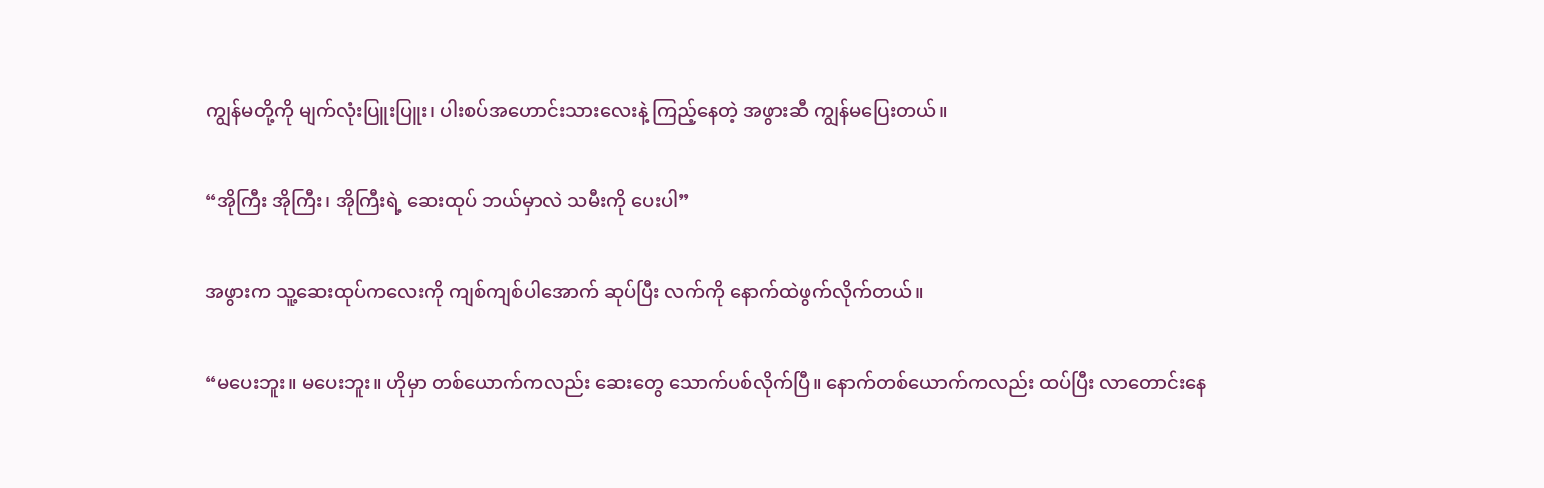ကျွန်မတို့ကို မျက်လုံးပြူးပြူး၊ ပါးစပ်အဟောင်းသားလေးနဲ့ ကြည့်နေတဲ့ အဖွားဆီ ကျွန်မပြေးတယ်။

“အိုကြီး အိုကြီး၊ အိုကြီးရဲ့ ဆေးထုပ် ဘယ်မှာလဲ သမီးကို ပေးပါ”

အဖွားက သူ့ဆေးထုပ်ကလေးကို ကျစ်ကျစ်ပါအောက် ဆုပ်ပြီး လက်ကို နောက်ထဲဖွက်လိုက်တယ်။

“မပေးဘူး။ မပေးဘူး။ ဟိုမှာ တစ်ယောက်ကလည်း ဆေးတွေ သောက်ပစ်လိုက်ပြီ။ နောက်တစ်ယောက်ကလည်း ထပ်ပြီး လာတောင်းနေ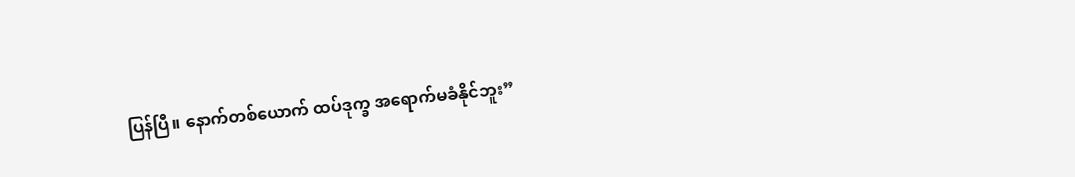ပြန်ပြီ။ နောက်တစ်‌‌ယောက် ထပ်ဒုက္ခ အရောက်မခံနိုင်ဘူး”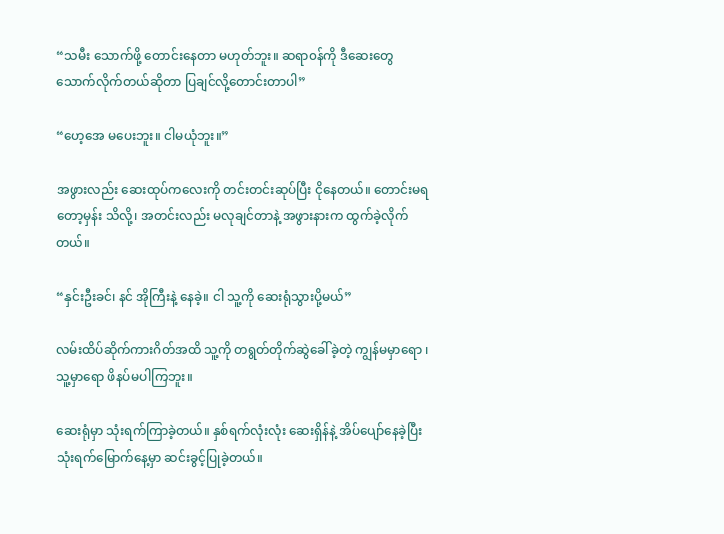“သမီး သောက်ဖို့ တောင်းနေတာ မဟုတ်ဘူး။ ဆရာ၀န်ကို ဒီဆေးတွေ သောက်လိုက်တယ်ဆိုတာ ပြချင်လို့တောင်းတာပါ”

“ဟေ့အေ မပေးဘူး။ ငါမယုံဘူး။”

အဖွားလည်း ဆေးထုပ်ကလေးကို တင်းတင်းဆုပ်ပြီး ငိုနေတယ်။ တောင်းမရတော့မှန်း သိလို့၊ အတင်းလည်း မလုချင်တာနဲ့ အဖွားနားက ထွက်ခဲ့လိုက်တယ်။

“နှင်းဦးခင်၊ နင် အိုကြီးနဲ့ နေခဲ့။ ငါ သူ့ကို ဆေးရုံသွားပို့မယ်”

လမ်းထိပ်ဆိုက်ကားဂိတ်အထိ သူ့ကို တရွတ်တိုက်ဆွဲခေါ်ခဲ့တဲ့ ကျွန်မမှာရော ၊ သူ့မှာရော ဖိနပ်မပါကြဘူး။

ဆေးရုံမှာ သုံးရက်ကြာခဲ့တယ်။ နှစ်ရက်လုံးလုံး ဆေးရှိန်နဲ့ အိပ်ပျော်နေခဲ့ပြီး သုံးရက်မြောက်နေ့မှာ ဆင်းခွင့်ပြုခဲ့တယ်။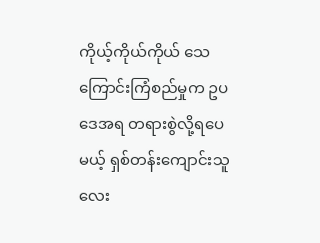ကိုယ့်ကိုယ်ကိုယ် သေကြောင်းကြံစည်မှုက ဥပဒေအရ တရားစွဲလို့ရပေမယ့် ရှစ်တန်းကျောင်းသူလေး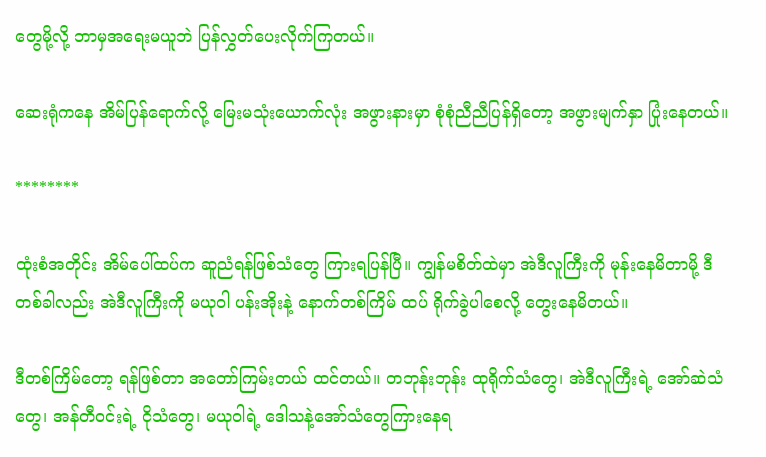တွေမို့လို့ ဘာမှအရေးမယူဘဲ ပြန်လွှတ်ပေးလိုက်ကြတယ်။

ဆေးရုံကနေ အိမ်ပြန်ရောက်လို့ မြေးမသုံး‌ယောက်လုံး အဖွားနားမှာ စုံစုံညီညီပြန်ရှိတော့ အဖွားမျက်နှာ ပြုံးနေတယ်။

********

ထုံးစံအတိုင်း အိမ်ပေါ်ထပ်က ဆူညံရန်ဖြစ်သံတွေ ကြားရပြန်ပြီ။ ကျွန်မစိတ်ထဲမှာ အဲဒီလူကြီးကို မုန်းနေမိတာမို့ ဒီတစ်ခါလည်း အဲဒီလူကြီးကို မယုဝါ ပန်းအိုးနဲ့ နောက်တစ်ကြိမ် ထပ် ရိုက်ခွဲပါစေလို့ တွေးနေမိတယ်။

ဒီတစ်ကြိမ်တော့ ရန်ဖြစ်တာ အတော်ကြမ်းတယ် ထင်တယ်။ တဘုန်းဘုန်း ထုရိုက်သံတွေ၊ အဲဒီလူကြီးရဲ့ အော်ဆဲသံတွေ၊ အန်တီ၀င်းရဲ့ ငိုသံတွေ၊ မယုဝါရဲ့ ဒေါသနဲ့အော်သံတွေကြားနေရ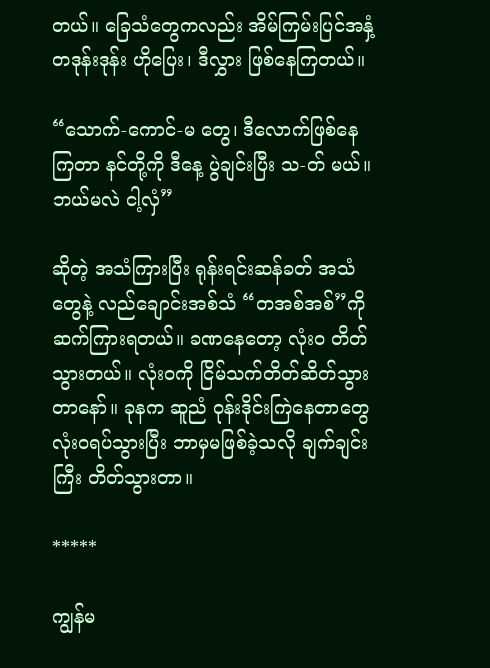တယ်။ ခြေသံတွေကလည်း အိမ်ကြမ်းပြင်အနှံ့ တဒုန်းဒုန်း ဟိုပြေး၊ ဒီလွှား ဖြစ်နေကြတယ်။

“သောက်-ကောင်-မ တွေ၊ ဒီလောက်ဖြစ်နေကြတာ နင်တို့ကို ဒီနေ့ ပွဲချင်းပြီး သ-တ် မယ်။ ဘယ်မလဲ ငါ့လှံ”

ဆိုတဲ့ အသံကြားပြီး ရုန်းရင်းဆန်ခတ် အသံတွေနဲ့ လည်ချောင်းအစ်သံ “တအစ်အစ်”ကို ဆက်ကြားရတယ်။ ခဏနေတော့ လုံး၀ တိတ်သွားတယ်။ လုံး၀ကို ငြိမ်သက်တိတ်ဆိတ်သွားတာနော်။ ခုနက ဆူညံ ဝုန်းဒိုင်းကြဲနေတာတွေ လုံး၀ရပ်သွားပြီး ဘာမှမဖြစ်ခဲ့သလို ချက်ချင်းကြီး တိတ်သွားတာ။

*****

ကျွန်မ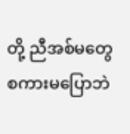တို့ ညီအစ်မတွေ စကားမပြောဘဲ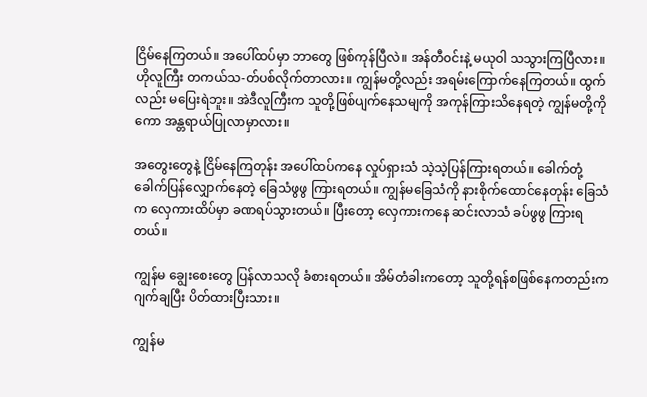ငြိမ်နေကြတယ်။ အပေါ်ထပ်မှာ ဘာတွေ ဖြစ်ကုန်ပြီလဲ။ အန်တီ၀င်းနဲ့ မယုဝါ သသွားကြပြီလား။ ဟိုလူကြီး တကယ်သ-တ်ပစ်လိုက်တာလား။ ကျွန်မတို့လည်း အရမ်းကြောက်နေကြတယ်။ ထွက်လည်း မပြေးရဲဘူး။ အဲဒီလူကြီးက သူတို့ဖြစ်ပျက်နေသမျကို အကုန်ကြားသိနေရတဲ့ ကျွန်မတို့ကိုကော အန္တရာယ်ပြုလာမှာလား။

အတွေးတွေနဲ့ ငြိမ်နေကြတုန်း အပေါ်ထပ်ကနေ လှုပ်ရှားသံ သဲ့သဲ့ပြန်ကြားရတယ်။ ခေါက်တုံ့ခေါက်ပြန်လျှောက်နေတဲ့ ခြေသံဖွဖွ ကြားရတယ်။ ကျွန်မခြေသံကို နားစိုက်ထောင်နေတုန်း ခြေသံက လှေကားထိပ်မှာ ခဏရပ်သွားတယ်။ ပြီးတော့ လှေကားကနေ ဆင်းလာသံ ခပ်ဖွဖွ ကြားရတယ်။

ကျွန်မ ချွေးစေးတွေ ပြန်လာသလို ခံစားရတယ်။ အိမ်တံခါးကတော့ သူတို့ရန်စဖြစ်နေကတည်းက ဂျက်ချပြီး ပိတ်ထားပြီးသား။

ကျွန်မ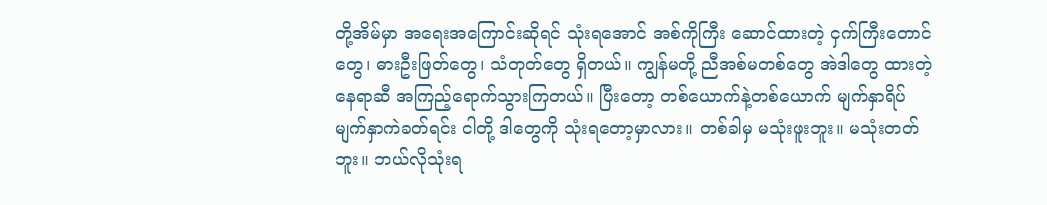တို့အိမ်မှာ အရေးအကြောင်းဆိုရင် သုံးရအောင် အစ်ကိုကြီး ဆောင်ထားတဲ့ ငှက်ကြီးတောင်တွေ၊ ဓားဦးဖြတ်တွေ၊ သံတုတ်တွေ ရှိတယ်။ ကျွန်မတို့ ညီအစ်မတစ်တွေ အဲဒါတွေ ထားတဲ့နေရာဆီ အကြည့်ရောက်သွားကြတယ်။ ပြီးတော့ တစ်ယောက်နဲ့တစ်ယောက် မျက်နှာရိပ်မျက်နှာကဲခတ်ရင်း ငါတို့ ဒါတွေကို သုံးရတော့မှာလား။ တစ်ခါမှ မသုံးဖူးဘူး။ မသုံးတတ်ဘူး။ ဘယ်လိုသုံးရ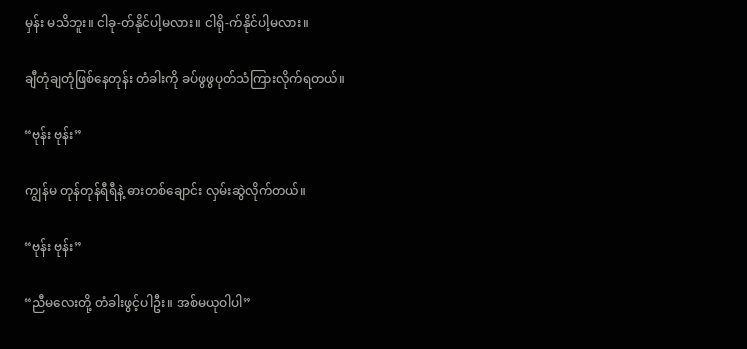မှန်း မသိဘူး။ ငါခု-တ်နိုင်ပါ့မလား။ ငါရို-က်နိုင်ပါ့မလား။

ချီတုံချတုံဖြစ်နေတုန်း တံ‌ခါးကို ခပ်ဖွဖွပုတ်သံကြားလိုက်ရတယ်။

“ဗုန်း ဗုန်း”

ကျွန်မ တုန်တုန်ရီရီနဲ့ ဓားတစ်ချောင်း လှမ်းဆွဲလိုက်တယ်။

“ဗုန်း ဗုန်း”

“ညီမလေးတို့ တံခါးဖွင့်ပါဦး။ အစ်မယုဝါပါ”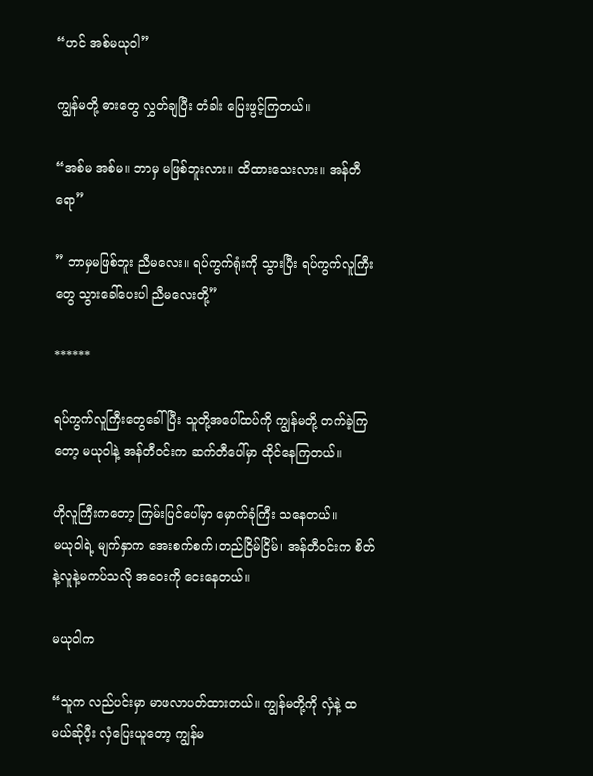“ဟင် အစ်မယုဝါ”

ကျွန်မတို့ ဓားတွေ လွှတ်ချပြီး တံခါး ပြေးဖွင့်ကြတယ်။

“အစ်မ အစ်မ။ ဘာမှ မဖြစ်ဘူးလား။ ထိထားသေးလား။ အန်တီရော”

” ဘာမှမဖြစ်ဘူး ညီမလေး။ ရပ်ကွက်ရုံးကို သွားပြီး ရပ်ကွက်လူကြီးတွေ သွားခေါ်ပေးပါ ညီမလေးတို့”

******

ရပ်ကွက်လူကြီးတွေခေါ်ပြီး သူတို့အပေါ်ထပ်ကို ကျွန်မတို့ တက်ခဲ့ကြတော့ မယုဝါနဲ့ အန်တီ၀င်းက ဆက်တီပေါ်မှာ ထိုင်နေကြတယ်။

ဟိုလူကြီးကတော့ ကြမ်းပြင်ပေါ်မှာ မှောက်ခုံကြီး သနေတယ်။
မယုဝါရဲ့ မျက်နှာက အေးစက်စက်၊တည်ငြိမ်ငြိမ်၊ အန်တီ၀င်းက စိတ်နဲ့လူနဲ့မကပ်သလို အဝေးကို ငေးနေတယ်။

မယုဝါက

“သူက လည်ပင်းမှာ မာဖလာပတ်ထားတယ်။ ကျွန်မတို့ကို လှံနဲ့ ထ မယ်ဆ်ုပီ့း လှံပြေးယူတော့ ကျွန်မ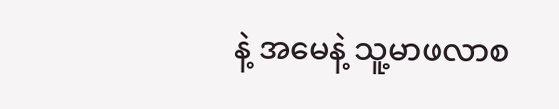နဲ့ အမေနဲ့ သူ့မာဖလာစ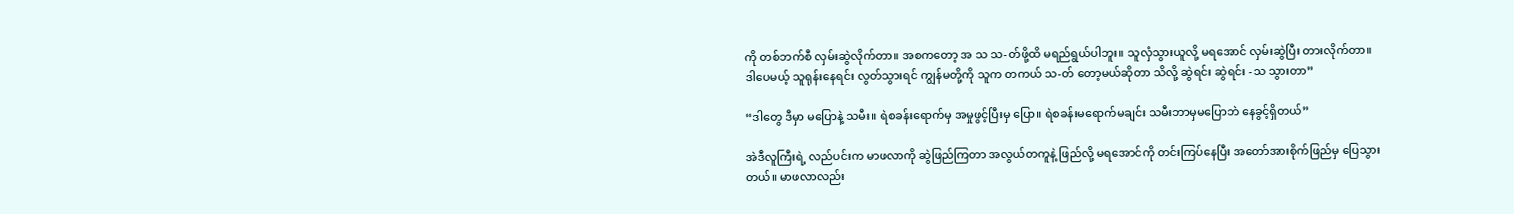ကို တစ်ဘက်စီ လှမ်းဆွဲလိုက်တာ။ အစကတော့ အ သ သ-တ်ဖို့ထိ မရည်ရွယ်ပါဘူး။ သူလှံသွားယူလို့ မရအောင် လှမ်းဆွဲပြီး တားလိုက်တာ။ ဒါပေမယ့် သူရုန်းနေရင်း လွတ်သွားရင် ကျွန်မတို့ကို သူက တကယ် သ-တ် တော့မယ်ဆိုတာ သိလို့ ဆွဲရင်း ဆွဲရင်း -သ သွားတာ”

“ဒါတွေ ဒီမှာ မပြောနဲ့ သမီး။ ရဲစခန်းရောက်မှ အမှုဖွင့်ပြီးမှ ပြော။ ရဲစခန်းမ‌ရောက်မချင်း သမီးဘာမှမပြောဘဲ နေခွင့်ရှိတယ်”

အဲဒီလူကြီးရဲ့ လည်ပင်းက မာဖလာကို ဆွဲဖြည်ကြတာ အလွယ်တကူနဲ့ ဖြည်လို့ မရအောင်ကို တင်းကြပ်နေပြီး အတော်အားစိုက်ဖြည်မှ ပြေသွားတယ်။ မာဖလာလည်း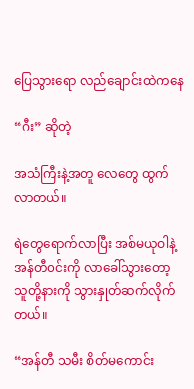ပြေသွားရော လည်ချောင်းထဲကနေ

“ဂီး” ဆိုတဲ့

အသံကြီးနဲ့အတူ လေတွေ ထွက်လာတယ်။

ရဲတွေရောက်လာပြီး အစ်မယုဝါနဲ့ အန်တီ၀င်းကို လာခေါ်သွားတော့ သူတို့နားကို သွားနှုတ်ဆက်လိုက်တယ်။

“အန်တီ သမီး စိတ်မကောင်း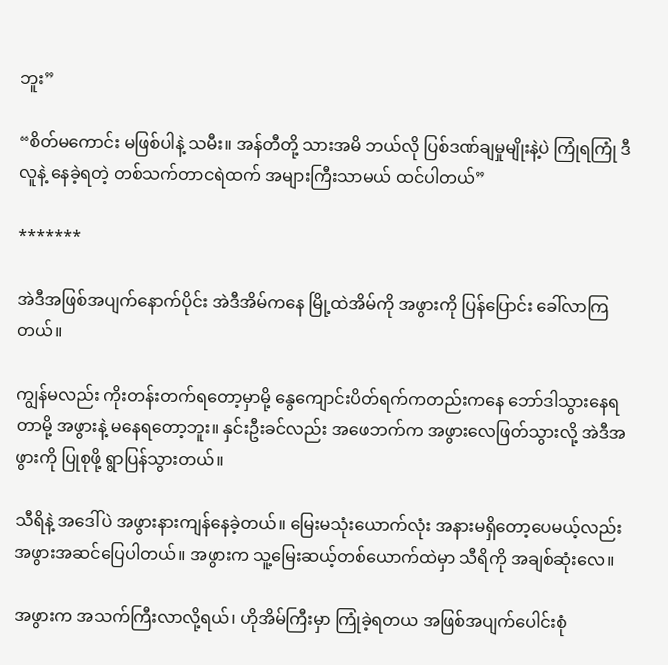ဘူး”

“စိတ်မကောင်း မဖြစ်ပါနဲ့ သမီး။ အန်တီတို့ သားအမိ ဘယ်လို ပြစ်ဒဏ်ချမှုမျိုးနဲ့ပဲ ကြုံရကြုံ ဒီလူနဲ့ နေခဲ့ရတဲ့ တစ်သက်တာငရဲထက် အများကြီးသာမယ် ထင်ပါတယ်”

*******

အဲဒီအဖြစ်အပျက်နောက်ပိုင်း အဲဒီအိမ်ကနေ မြို့ထဲအိမ်ကို အဖွားကို ပြန်ပြောင်း ခေါ်လာကြတယ်။

ကျွန်မလည်း ကိုးတန်းတက်ရတော့မှာမို့ နွေကျောင်းပိတ်ရက်ကတည်းကနေ ဘော်ဒါသွားနေရတာမို့ အဖွားနဲ့ မနေရတော့ဘူး။ နှင်းဦးခင်လည်း အဖေဘက်က အဖွားလေဖြတ်သွားလို့ အဲဒီအဖွားကို ပြုစုဖို့ ရွာပြန်သွားတယ်။

သီရိနဲ့ အဒေါ်ပဲ အဖွားနားကျန်နေခဲ့တယ်။ မြေးမသုံးယောက်လုံး အနားမရှိတော့ပေမယ့်လည်း အဖွားအဆင်ပြေပါတယ်။ အဖွားက သူ့မြေးဆယ့်တစ်ယောက်ထဲမှာ သီရိကို အချစ်ဆုံးလေ။

အဖွားက အသက်ကြီးလာလို့ရယ်၊ ဟိုအိမ်ကြီးမှာ ကြုံခဲ့ရတယ အဖြစ်အပျက်ပေါင်းစုံ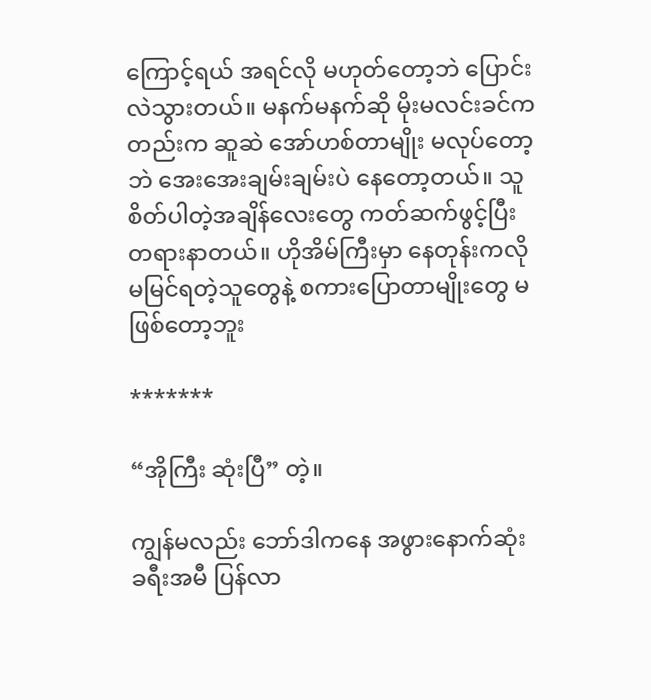ကြောင့်ရယ် အရင်လို မဟုတ်တော့ဘဲ ပြောင်းလဲသွားတယ်။ မနက်မနက်ဆို မိုးမလင်းခင်ကတည်းက ဆူဆဲ အော်ဟစ်တာမျိုး မလုပ်တော့ဘဲ အေးအေးချမ်းချမ်းပဲ နေတော့တယ်။ သူစိတ်ပါတဲ့အချိန်လေးတွေ ကတ်ဆက်ဖွင့်ပြီး တရားနာတယ်။ ဟိုအိမ်ကြီးမှာ နေတုန်းကလို မမြင်ရတဲ့သူတွေနဲ့ စကားပြောတာမျိုးတွေ မဖြစ်တော့ဘူး

*******

“အိုကြီး ဆုံးပြီ” တဲ့။

ကျွန်မလည်း ဘော်ဒါကနေ အဖွားနောက်ဆုံး ခရီးအမီ ပြန်လာ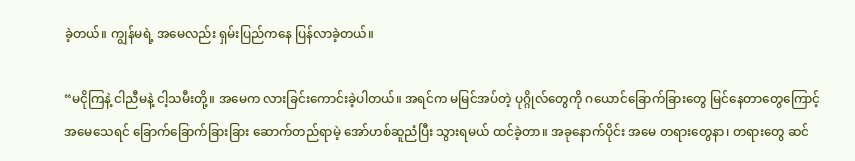ခဲ့တယ်။ ကျွန်မရဲ့ အမေလည်း ရှမ်းပြည်ကနေ ပြန်လာခဲ့တယ်။

“မငိုကြနဲ့ ငါညီမနဲ့ ငါ့သမီးတို့။ အမေက လားခြင်းကောင်းခဲ့ပါတယ်။ အရင်က မမြင်အပ်တဲ့ ပုဂ္ဂိုလ်တွေကို ဂယောင်ခြောက်ခြားတွေ မြင်နေတာတွေကြောင့် အမေသေရင် ခြောက်ခြောက်ခြားခြား ဆောက်တည်ရာမဲ့ အော်ဟစ်ဆူညံပြီး ‌သွားရမယ် ထင်ခဲ့တာ။ အခုနောက်ပိုင်း အမေ တရားတွေနာ၊ တရားတွေ ဆင်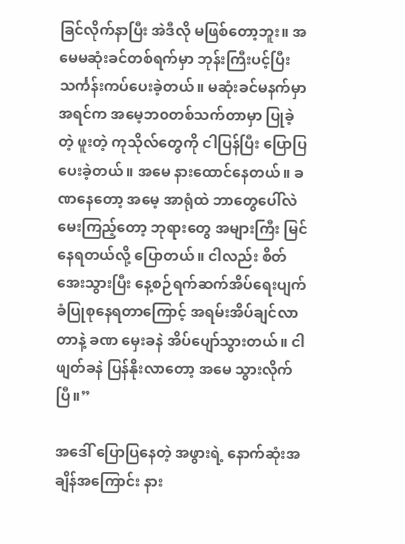ခြင်လိုက်နာပြီး အဲဒီလို မဖြစ်တော့ဘူး။ အမေမဆုံးခင်တစ်ရက်မှာ ဘုန်းကြီးပင့်ပြီး သင်္ကန်းကပ်ပေးခဲ့တယ်။ မဆုံးခင်မနက်မှာ အရင်က အမေ့ဘ၀တစ်သက်တာမှာ ပြုခဲ့တဲ့ ဖူးတဲ့ ကုသိုလ်တွေကို ငါပြန်ပြီး ပြောပြပေးခဲ့တယ်။ အမေ နားထောင်နေတယ်။ ခဏနေတော့ အမေ့ အာရုံထဲ ဘာတွေပေါ်လဲမေးကြည့်တော့ ဘုရားတွေ အများကြီး မြင်နေရတယ်လို့ ပြောတယ်။ ငါလည်း စိတ်အေးသွားပြီး နေ့စဉ်ရက်ဆက်အိပ်ရေးပျက်ခံပြုစုနေရတာကြောင့် အရမ်းအိပ်ချင်လာတာနဲ့ ခဏ မှေးခနဲ အိပ်ပျော်သွားတယ်။ ငါဖျတ်ခနဲ ပြန်နိုးလာတော့ အမေ သွားလိုက်ပြီ။”

အဒေါ် ပြောပြနေတဲ့ အဖွားရဲ့ နောက်ဆုံးအချိန်အကြောင်း နား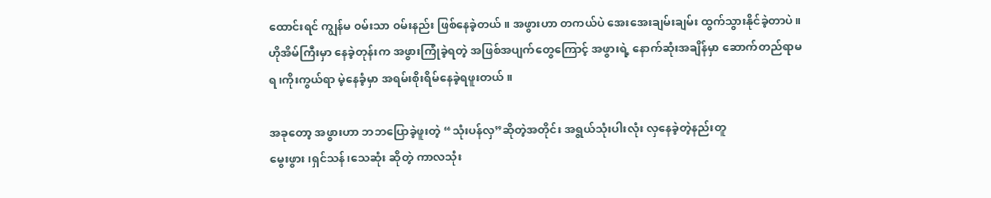ထောင်းရင် ကျွန်မ ၀မ်းသာ ၀မ်းနည်း ဖြစ်နေခဲ့တယ်။ အဖွားဟာ တကယ်ပဲ အေးအေးချမ်းချမ်း ထွက်သွားနိုင်ခဲ့တာပဲ။ ဟိုအိမ်ကြီးမှာ နေခဲ့တုန်းက အဖွားကြုံခဲ့ရတဲ့ အဖြစ်အပျက်တွေကြောင့် အဖွားရဲ့ နောက်ဆုံးအချိန်မှာ ဆောက်တည်ရာမရ၊ကိုးကွယ်ရာ မဲ့နေခံ့မှာ အရမ်းစိုးရိမ်နေခဲ့ရဖူးတယ်။

အခုတော့ အဖွားဟာ ဘဘပြောခဲ့ဖူးတဲ့ “သုံးပန်လှ”ဆိုတဲ့အတိုင်း အရွယ်သုံးပါးလုံး လှနေခဲ့တဲ့နည်းတူ
မွေးဖွား၊ရှင်သန်၊သေဆုံး ဆိုတဲ့ ကာလသုံး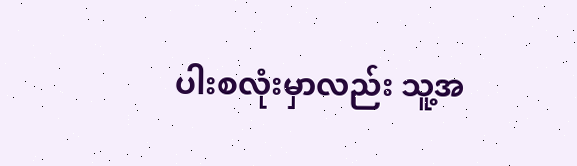ပါးစလုံးမှာလည်း သူ့အ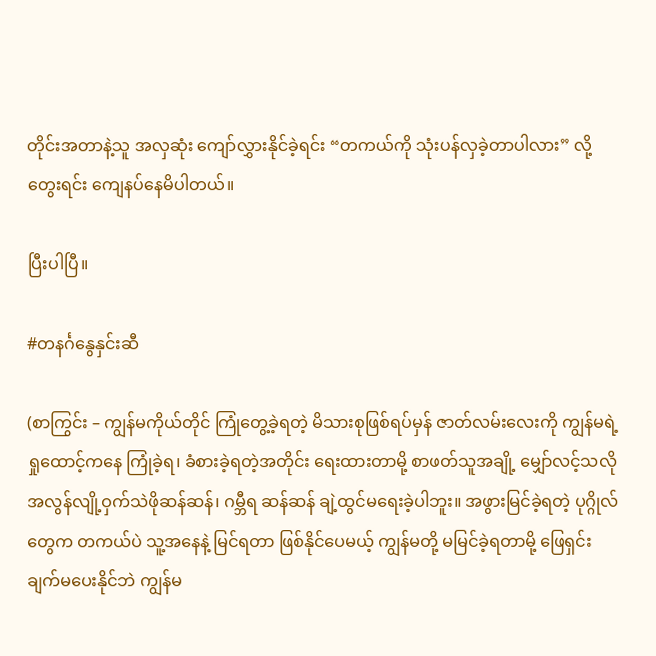တိုင်းအတာနဲ့သူ အလှဆုံး ကျော်လွှားနိုင်ခဲ့ရင်း “တကယ်ကို သုံးပန်လှခဲ့တာပါလား” လို့ တွေးရင်း ကျေနပ်နေမိပါတယ်။

ပြီးပါပြီ။

#တနင်္ဂနွေနှင်းဆီ

(စာကြွင်း – ကျွန်မကိုယ်တိုင် ကြုံတွေ့ခဲ့ရတဲ့ မိသားစုဖြစ်ရပ်မှန် ဇာတ်လမ်းလေးကို ကျွန်မရဲ့ ရှုထောင့်ကနေ ကြုံခဲ့ရ၊ ခံစားခဲ့ရတဲ့အတိုင်း ရေးထားတာမို့ စာဖတ်သူအချို့ မျှော်လင့်သလို အလွန်လျို့ဝှက်သဲဖိုဆန်ဆန်၊ ဂမ္ဘီရ ဆန်ဆန် ချဲ့ထွင်မရေးခဲ့ပါဘူး။ အဖွားမြင်ခဲ့ရတဲ့ ပုဂ္ဂိုလ်တွေက တကယ်ပဲ သူ့အနေနဲ့ မြင်ရတာ ဖြစ်နိုင်ပေမယ့် ကျွန်မတို့ မမြင်ခဲ့ရတာမို့ ဖြေရှင်းချက်မပေးနိုင်ဘဲ ကျွန်မ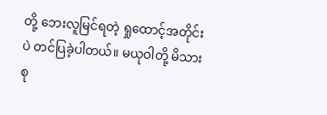တို့ ဘေးလူမြင်ရတဲ့ ရှုထောင့်အတိုင်းပဲ တင်ပြခဲ့ပါတယ်။ မယုဝါတို့ မိသားစု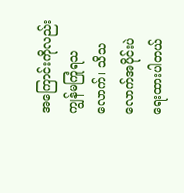အကြောင်းကိုလည်း ကျွန်မကြုံရသလောက်၊ သိသလောက်အပိုင်းပဲ ရေးထားပါတယ်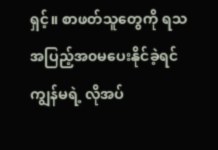ရှင့်။ စာဖတ်သူတွေကို ရသအပြည့်အ၀မပေးနိုင်ခဲ့ရင် ကျွန်မရဲ့ လိုအပ်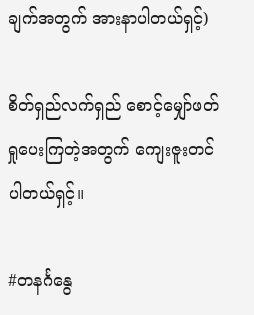ချက်အတွက် အားနာပါတယ်ရှင့်)

စိတ်ရှည်လက်ရှည် စောင့်မျှော်ဖတ်ရှုပေးကြတဲ့အတွက် ကျေးဇူးတင်ပါတယ်ရှင့်။

#တနင်္ဂနွေ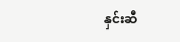နှင်းဆီ